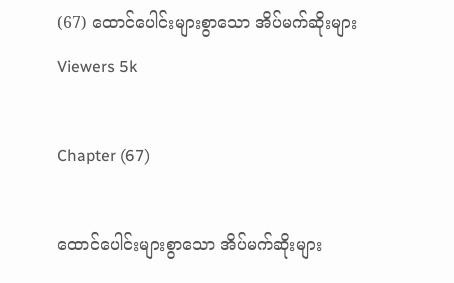(67) ထောင်ပေါင်းများစွာသော အိပ်မက်ဆိုးများ
Viewers 5k

Chapter (67)

ထောင်ပေါင်းများစွာသော အိပ်မက်ဆိုးများ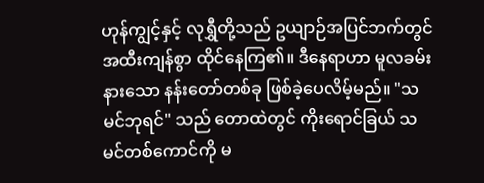ဟုန်ကျွင့်နှင့် လုရွှီတို့သည် ဥယျာဉ်အပြင်ဘက်တွင် အထီးကျန်စွာ ထိုင်နေကြ၏။ ဒီနေရာဟာ မူလခမ်းနားသော နန်းတော်တစ်ခု ဖြစ်ခဲ့ပေလိမ့်မည်။ "သမင်ဘုရင်" သည် တောထဲတွင် ကိုးရောင်ခြယ် သမင်တစ်ကောင်ကို မ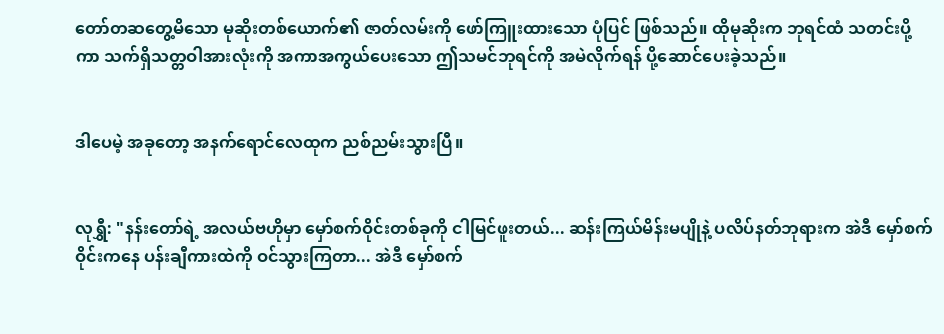တော်တဆတွေ့မိသော မုဆိုးတစ်ယောက်၏ ဇာတ်လမ်းကို ဖော်ကြူးထားသော ပုံပြင် ဖြစ်သည်။ ထိုမုဆိုးက ဘုရင်ထံ သတင်းပို့ကာ သက်ရှိသတ္တဝါအားလုံးကို အကာအကွယ်ပေးသော ဤသမင်ဘုရင်ကို အမဲလိုက်ရန် ပို့ဆောင်ပေးခဲ့သည်။


ဒါပေမဲ့ အခုတော့ အနက်ရောင်လေထုက ညစ်ညမ်းသွားပြီ။


လုရွှီ: "နန်းတော်ရဲ့ အလယ်ဗဟိုမှာ မှော်စက်ဝိုင်းတစ်ခုကို ငါမြင်ဖူးတယ်... ဆန်းကြယ်မိန်းမပျိုနဲ့ ပလိပ်နတ်ဘုရားက အဲဒီ မှော်စက်ဝိုင်းကနေ ပန်းချီကားထဲကို ဝင်သွားကြတာ... အဲဒီ မှော်စက်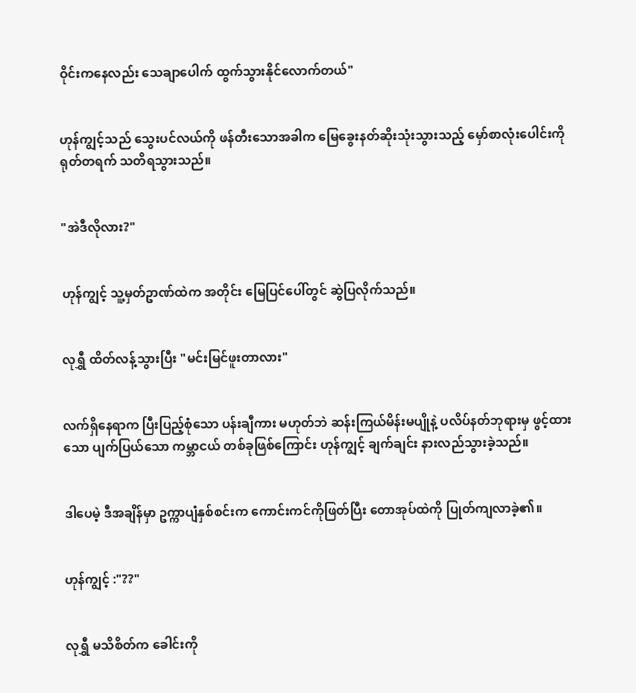ဝိုင်းကနေလည်း သေချာပေါက် ထွက်သွားနိုင်လောက်တယ်"


ဟုန်ကျွင့်သည် သွေးပင်လယ်ကို ဖန်တီးသောအခါက မြေခွေးနတ်ဆိုးသုံးသွားသည့် မှော်စာလုံးပေါင်းကို ရုတ်တရက် သတိရသွားသည်။


"အဲဒီလိုလား?"


ဟုန်ကျွင့် သူ့မှတ်ဥာဏ်ထဲက အတိုင်း မြေပြင်ပေါ်တွင် ဆွဲပြလိုက်သည်။


လုရွှီ ထိတ်လန့်သွားပြီး "မင်းမြင်ဖူးတာလား"


လက်ရှိနေရာက ပြီးပြည့်စုံသော ပန်းချီကား မဟုတ်ဘဲ ဆန်းကြယ်မိန်းမပျိုနဲ့ ပလိပ်နတ်ဘုရားမှ ဖွင့်ထားသော ပျက်ပြယ်သော ကမ္ဘာငယ် တစ်ခုဖြစ်ကြောင်း ဟုန်ကျွင့် ချက်ချင်း နားလည်သွားခဲ့သည်။


ဒါပေမဲ့ ဒီအချိန်မှာ ဥက္ကာပျံနှစ်စင်းက ကောင်းကင်ကိုဖြတ်ပြီး တောအုပ်ထဲကို ပြုတ်ကျလာခဲ့၏။


ဟုန်ကျွင့် :"??"


လုရွှီ မသိစိတ်က ခေါင်းကို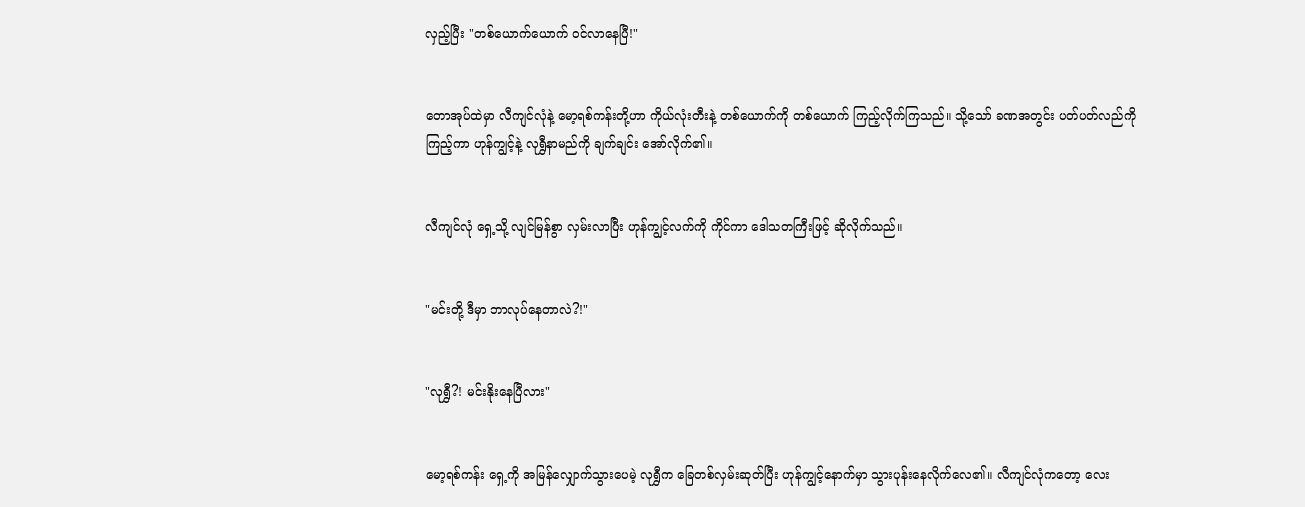လှည့်ပြီး "တစ်ယောက်ယောက် ဝင်လာနေပြီ!"


တောအုပ်ထဲမှာ လီကျင်လုံနဲ့ မော့ရစ်ကန်းတို့ဟာ ကိုယ်လုံးတီးနဲ့ တစ်ယောက်ကို တစ်ယောက် ကြည့်လိုက်ကြသည်။ သို့သော် ခဏအတွင်း ပတ်ပတ်လည်ကို ကြည့်ကာ ဟုန်ကျွင့်နဲ့ လုရွှီနာမည်ကို ချက်ချင်း အော်လိုက်၏။


လီကျင်လုံ ရှေ့သို့ လျင်မြန်စွာ လှမ်းလာပြီး ဟုန်ကျွင့်လက်ကို ကိုင်ကာ ဒေါသတကြီးဖြင့် ဆိုလိုက်သည်။


"မင်းတို့ ဒီမှာ ဘာလုပ်နေတာလဲ?!"


"လုရွှီ?! မင်းနိုးနေပြီလား"


မော့ရစ်ကန်း ရှေ့ကို အမြန်လျှောက်သွားပေမဲ့ လုရွှီက ခြေတစ်လှမ်းဆုတ်ပြီး ဟုန်ကျွင့်နောက်မှာ သွားပုန်းနေလိုက်လေ၏။ လီကျင်လုံကတော့ လေး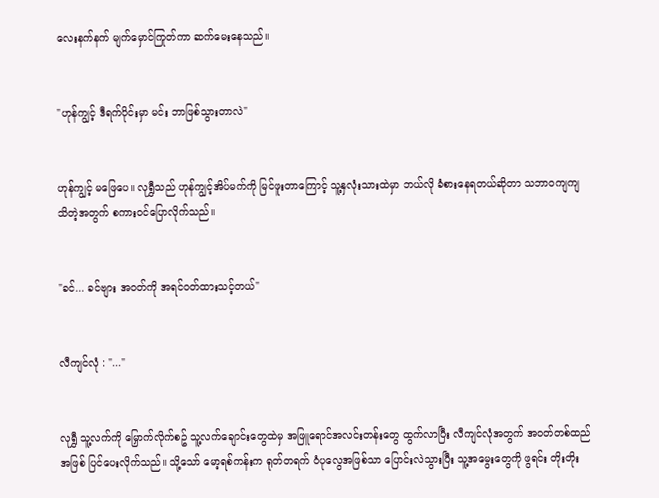လေးနက်နက် မျက်မှောင်ကြုတ်ကာ ဆက်မေးနေသည်။


"ဟုန်ကျွင့် ဒီရက်ပိုင်းမှာ မင်း ဘာဖြစ်သွားတာလဲ"


ဟုန်ကျွင့် မဖြေပေ။ လုရွှီသည် ဟုန်ကျွင့်အိပ်မက်ကို မြင်ဖူးတာကြောင့် သူ့နှလုံးသားထဲမှာ ဘယ်လို ခံစားနေရတယ်ဆိုတာ သဘာဝကျကျ သိတဲ့အတွက် စကားဝင်ပြောလိုက်သည်။


"ခင်... ခင်ဗျား အဝတ်ကို အရင်ဝတ်ထားသင့်တယ်"


လီကျင်လုံ : "..."


လုရွှီ သူ့လက်ကို မြှောက်လိုက်စဥ် သူ့လက်ချောင်းတွေထဲမှ အဖြူရောင်အလင်းတန်းတွေ ထွက်လာပြီး လီကျင်လုံအတွက် အဝတ်တစ်ထည်အဖြစ် ပြင်ပေးလိုက်သည်။ သို့သော် မော့ရစ်ကန်းက ရုတ်တရက် ဝံပုလွေအဖြစ်သာ ပြောင်းလဲသွားပြီး သူ့အမွေးတွေကို ဖွရင်း တိုးတိုး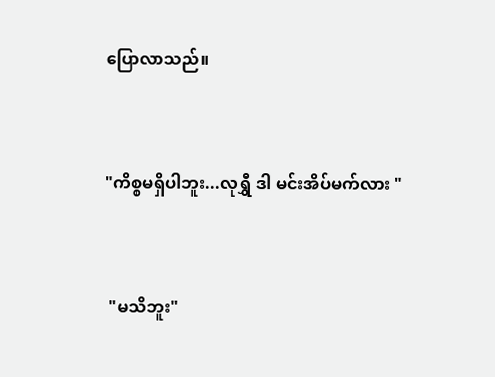ပြောလာသည်။


"ကိစ္စမရှိပါဘူး...လုရွှီ ဒါ မင်းအိပ်မက်လား "


 "မသိဘူး"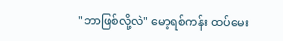"ဘာဖြစ်လို့လဲ" မော့ရစ်ကန်း ထပ်မေး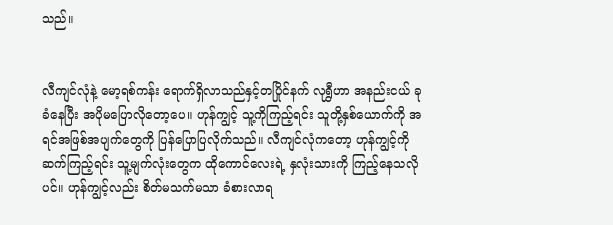သည်။


လီကျင်လုံနဲ့ မော့ရစ်ကန်း ရောက်ရှိလာသည်နှင့်တပြိုင်နက် လုရွှီဟာ အနည်းငယ် ခုခံနေပြီး အပိုမပြောလိုတော့ပေ။ ဟုန်ကျွင့် သူ့ကိုကြည့်ရင်း သူတို့နှစ်ယောက်ကို အရင်အဖြစ်အပျက်တွေကို ပြန်ပြောပြလိုက်သည်။ လီကျင်လုံကတော့ ဟုန်ကျွင့်ကို ဆက်ကြည့်ရင်း သူ့မျက်လုံးတွေက ထိုကောင်လေးရဲ့ နှလုံးသားကို ကြည့်နေသလိုပင်။ ဟုန်ကျွင့်လည်း စိတ်မသက်မသာ ခံစားလာရ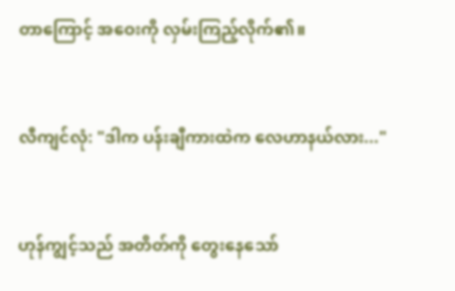တာကြောင့် အဝေးကို လှမ်းကြည့်လိုက်၏။


လီကျင်လုံ: "ဒါက ပန်းချီကားထဲက လေဟာနယ်လား..."


ဟုန်ကျွင့်သည် အတိတ်ကို တွေးနေသော်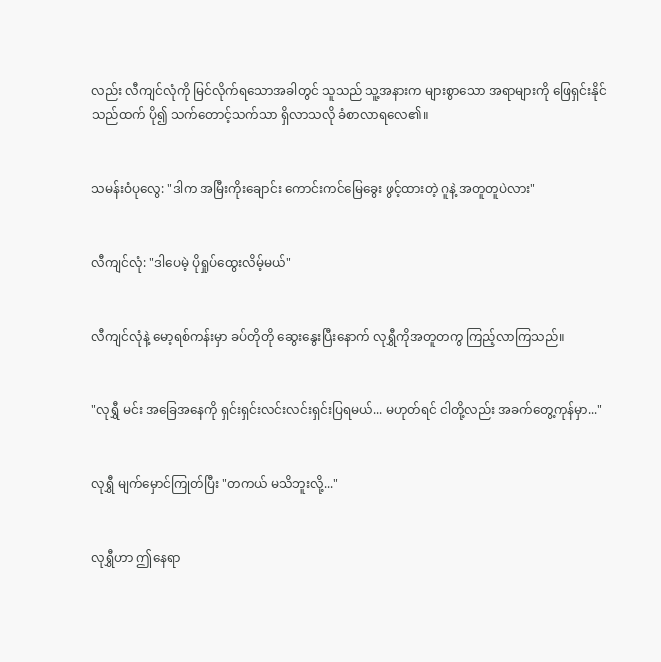လည်း လီကျင်လုံကို မြင်လိုက်ရသောအခါတွင် သူသည် သူ့အနားက များစွာသော အရာများကို ဖြေရှင်းနိုင်သည်ထက် ပို၍ သက်တောင့်သက်သာ ရှိလာသလို ခံစာလာရလေ၏။


သမန်းဝံပုလွေ: "ဒါက အမြီးကိုးချောင်း ကောင်းကင်မြေခွေး ဖွင့်ထားတဲ့ ဂူနဲ့ အတူတူပဲလား"


လီကျင်လုံ: "ဒါပေမဲ့ ပိုရှုပ်ထွေးလိမ့်မယ်"


လီကျင်လုံနဲ့ မော့ရစ်ကန်းမှာ ခပ်တိုတို ဆွေးနွေးပြီးနောက် လုရွှီကိုအတူတကွ ကြည့်လာကြသည်။


"လုရွှီ မင်း အခြေအနေကို ရှင်းရှင်းလင်းလင်းရှင်းပြရမယ်... မဟုတ်ရင် ငါတို့လည်း အခက်တွေ့ကုန်မှာ..."


လုရွှီ မျက်မှောင်ကြုတ်ပြီး "တကယ် မသိဘူးလို့..."


လုရွှီဟာ ဤနေရာ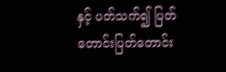နှင့် ပတ်သက်၍ ပြတ်တောင်းပြတ်တောင်း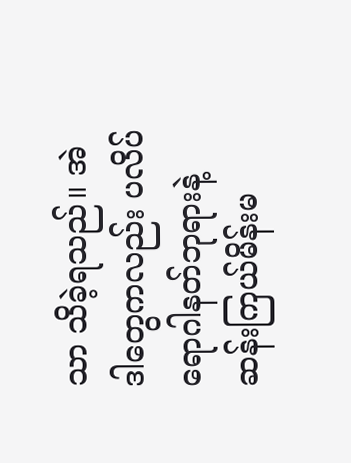သာ သိခဲ့ရသည်။ အဲဒါတွေကလည်း ပလိပ်ရောဂါနတ်ဘုရားနဲ့ ဆန်းကြယ်မိန်းမ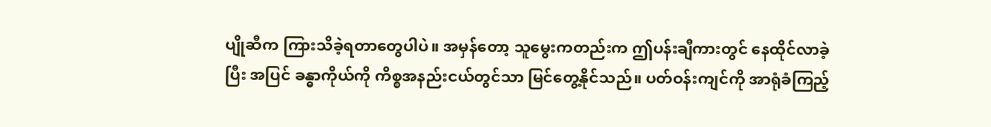ပျိုဆီက ကြားသိခဲ့ရတာတွေပါပဲ။ အမှန်တော့ သူမွေးကတည်းက ဤပန်းချီကားတွင် နေထိုင်လာခဲ့ပြီး အပြင် ခန္ဓာကိုယ်ကို ကိစ္စအနည်းငယ်တွင်သာ မြင်တွေ့နိုင်သည်။ ပတ်ဝန်းကျင်ကို အာရုံခံကြည့်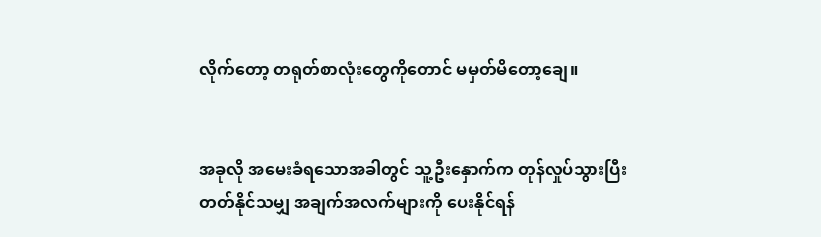လိုက်တော့ တရုတ်စာလုံးတွေကိုတောင် မမှတ်မိတော့ချေ။


အခုလို အမေးခံရသောအခါတွင် သူ့ဦးနှောက်က တုန်လှုပ်သွားပြီး တတ်နိုင်သမျှ အချက်အလက်များကို ပေးနိုင်ရန်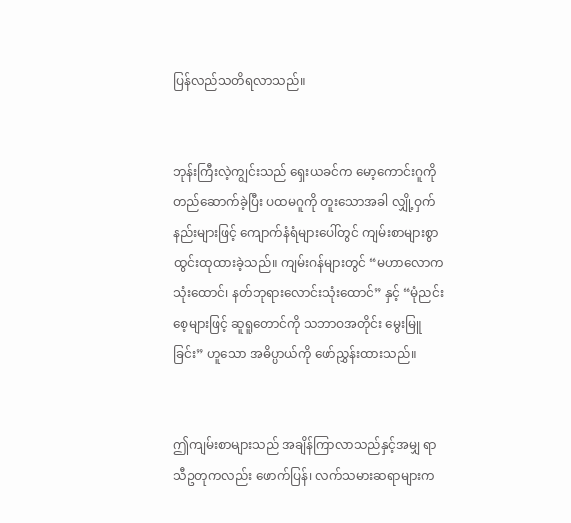ပြန်လည်သတိရလာသည်။


ဘုန်းကြီးလဲ့ကျွင်းသည် ရှေးယခင်က မော့ကောင်းဂူကို တည်ဆောက်ခဲ့ပြီး ပထမဂူကို တူးသောအခါ လျှို့ဝှက်နည်းများဖြင့် ကျောက်နံရံများပေါ်တွင် ကျမ်းစာများစွာ ထွင်းထုထားခဲ့သည်။ ကျမ်းဂန်များတွင် “မဟာလောကသုံးထောင်၊ နတ်ဘုရားလောင်းသုံးထောင်” နှင့် “မုံညင်းစေ့များဖြင့် ဆူရူတောင်ကို သဘာဝအတိုင်း မွေးမြူခြင်း” ဟူသော အဓိပ္ပာယ်ကို ဖော်ညွှန်းထားသည်။


ဤကျမ်းစာများသည် အချိန်ကြာလာသည်နှင့်အမျှ ရာသီဥတုကလည်း ဖောက်ပြန်၊ လက်သမားဆရာများက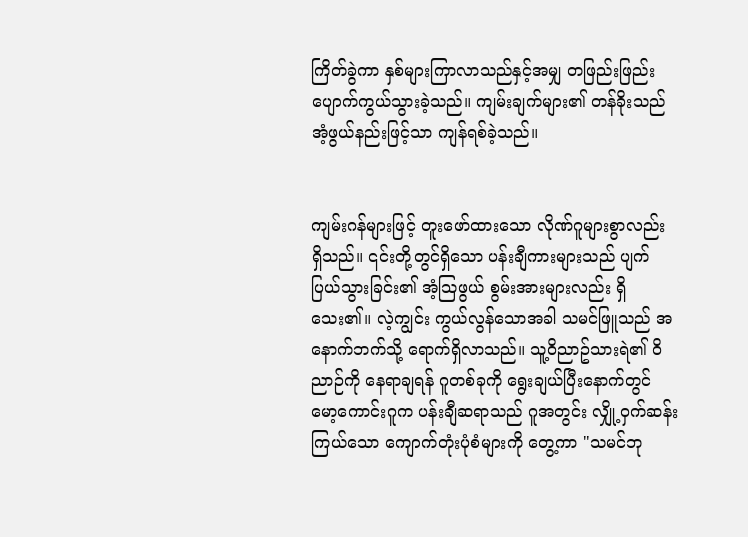ကြိတ်ခွဲကာ နှစ်များကြာလာသည်နှင့်အမျှ တဖြည်းဖြည်း ပျောက်ကွယ်သွားခဲ့သည်။ ကျမ်းချက်များ၏ တန်ခိုးသည် အံ့ဖွယ်နည်းဖြင့်သာ ကျန်ရစ်ခဲ့သည်။


ကျမ်းဂန်များဖြင့် တူးဖော်ထားသော လိုဏ်ဂူများစွာလည်း ရှိသည်။ ၎င်းတို့တွင်ရှိသော ပန်းချီကားများသည် ပျက်ပြယ်သွားခြင်း၏ အံ့သြဖွယ် စွမ်းအားများလည်း ရှိသေး၏။ လဲ့ကျွင်း ကွယ်လွန်သောအခါ သမင်ဖြူသည် အနောက်ဘက်သို့ ရောက်ရှိလာသည်။ သူ့ဝိညာဥ်သားရဲ၏ ဝိညာဉ်ကို နေရာချရန် ဂူတစ်ခုကို ရွေးချယ်ပြီးနောက်တွင် မော့ကောင်းဂူက ပန်းချီဆရာသည် ဂူအတွင်း လျှို့ဝှက်ဆန်းကြယ်သော ကျောက်တုံးပုံစံများကို တွေ့ကာ "သမင်ဘု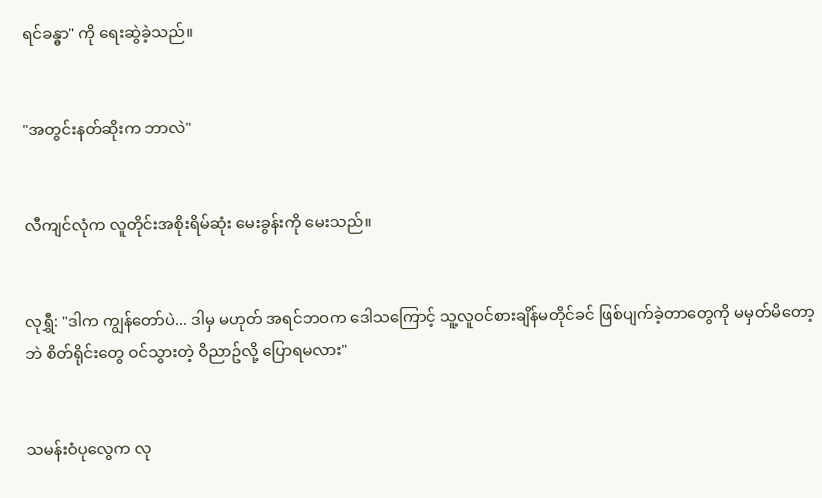ရင်ခန္ဓာ" ကို ရေးဆွဲခဲ့သည်။


"အတွင်းနတ်ဆိုးက ဘာလဲ"


လီကျင်လုံက လူတိုင်းအစိုးရိမ်ဆုံး မေးခွန်းကို မေးသည်။


လုရွှီ: "ဒါက ကျွန်တော်ပဲ... ဒါမှ မဟုတ် အရင်ဘဝက ဒေါသကြောင့် သူ့လူဝင်စားချိန်မတိုင်ခင် ဖြစ်ပျက်ခဲ့တာတွေကို မမှတ်မိတော့ဘဲ စိတ်ရိုင်းတွေ ဝင်သွားတဲ့ ဝိညာဥ်လို့ ပြောရမလား"


သမန်းဝံပုလွေက လု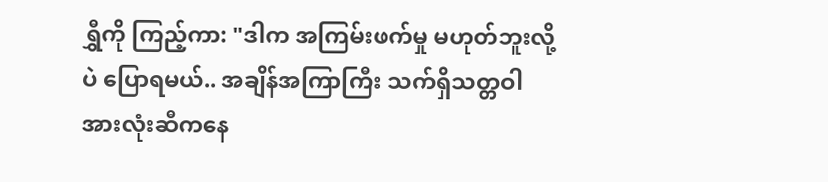ရွှီကို ကြည့်ကာ: "ဒါက အကြမ်းဖက်မှု မဟုတ်ဘူးလို့ပဲ ပြောရမယ်.. အချိန်အကြာကြီး သက်ရှိသတ္တဝါ အားလုံးဆီကနေ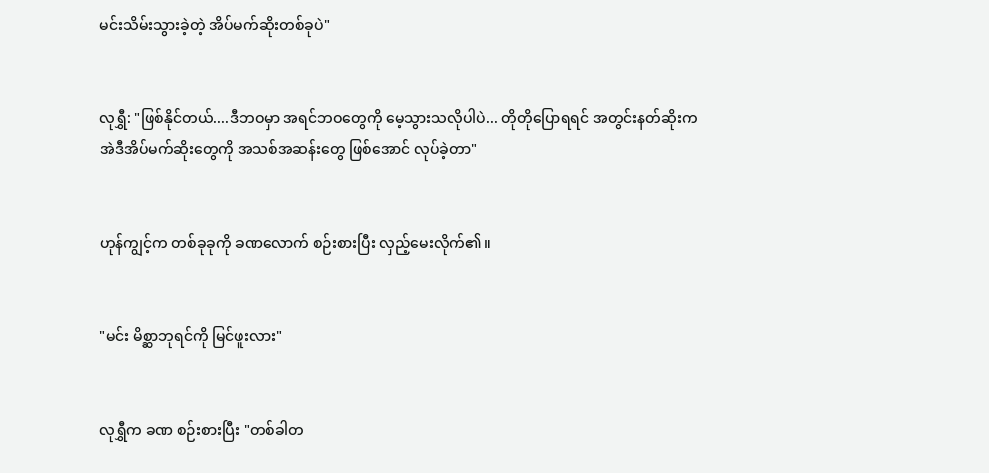မင်းသိမ်းသွားခဲ့တဲ့ အိပ်မက်ဆိုးတစ်ခုပဲ"


လုရွှီ: "ဖြစ်နိုင်တယ်....ဒီဘဝမှာ အရင်ဘဝတွေကို မေ့သွားသလိုပါပဲ... တိုတိုပြောရရင် အတွင်းနတ်ဆိုးက အဲဒီအိပ်မက်ဆိုးတွေကို အသစ်အဆန်းတွေ ဖြစ်အောင် လုပ်ခဲ့တာ"


ဟုန်ကျွင့်က တစ်ခုခုကို ခဏလောက် စဉ်းစားပြီး လှည့်မေးလိုက်၏။


"မင်း မိစ္ဆာဘုရင်ကို မြင်ဖူးလား"


လုရွှီက ခဏ စဉ်းစားပြီး "တစ်ခါတ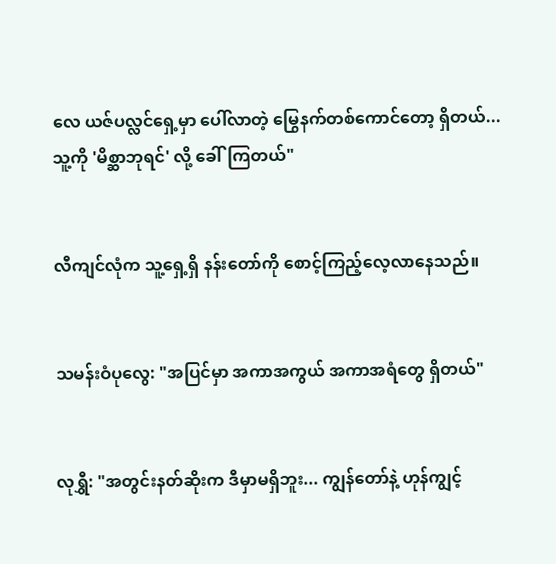လေ ယဇ်ပလ္လင်ရှေ့မှာ ပေါ်လာတဲ့ မြွေနက်တစ်ကောင်တော့ ရှိတယ်... သူ့ကို 'မိစ္ဆာဘုရင်' လို့ ခေါ်ကြတယ်"


လီကျင်လုံက သူ့ရှေ့ရှိ နန်းတော်ကို စောင့်ကြည့်လေ့လာနေသည်။


သမန်းဝံပုလွေ: "အပြင်မှာ အကာအကွယ် အကာအရံတွေ ရှိတယ်"


လုရွှီ: "အတွင်းနတ်ဆိုးက ဒီမှာမရှိဘူး... ကျွန်တော်နဲ့ ဟုန်ကျွင့်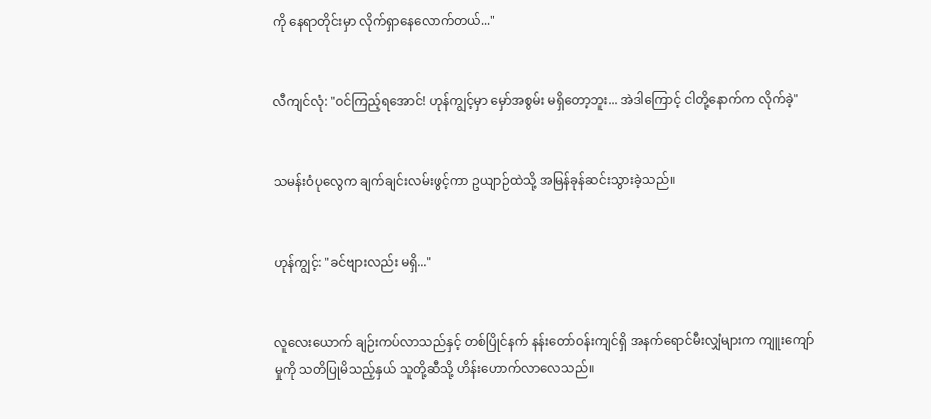ကို နေရာတိုင်းမှာ လိုက်ရှာနေလောက်တယ်..."


လီကျင်လုံ: "ဝင်ကြည့်ရအောင်! ဟုန်ကျွင့်မှာ မှော်အစွမ်း မရှိတော့ဘူး... အဲဒါကြောင့် ငါတို့နောက်က လိုက်ခဲ့"


သမန်းဝံပုလွေက ချက်ချင်းလမ်းဖွင့်ကာ ဥယျာဉ်ထဲသို့ အမြန်ခုန်ဆင်းသွားခဲ့သည်။


ဟုန်ကျွင့်: "ခင်ဗျားလည်း မရှိ..."


လူလေးယောက် ချဉ်းကပ်လာသည်နှင့် တစ်ပြိုင်နက် နန်းတော်ဝန်းကျင်ရှိ အနက်ရောင်မီးလျှံများက ကျူးကျော်မှုကို သတိပြုမိသည့်နှယ် သူတို့ဆီသို့ ဟိန်းဟောက်လာလေသည်။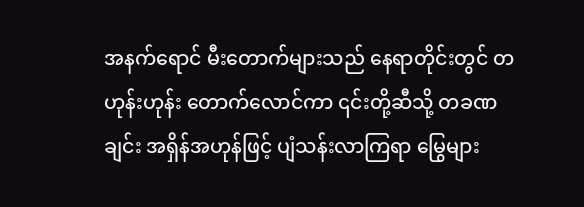အနက်ရောင် မီးတောက်များသည် နေရာတိုင်းတွင် တဟုန်းဟုန်း တောက်လောင်ကာ ၎င်းတို့ဆီသို့ တခဏချင်း အရှိန်အဟုန်ဖြင့် ပျံသန်းလာကြရာ မြွေများ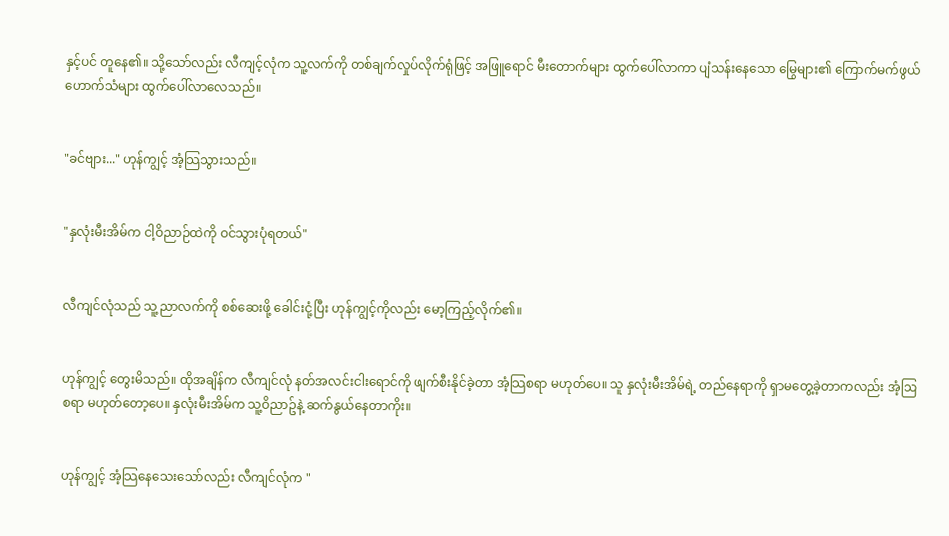နှင့်ပင် တူနေ၏။ သို့သော်လည်း လီကျင့်လုံက သူ့လက်ကို တစ်ချက်လှုပ်လိုက်ရုံဖြင့် အဖြူရောင် မီးတောက်များ ထွက်ပေါ်လာကာ ပျံသန်းနေသော မြွေများ၏ ကြောက်မက်ဖွယ် ဟောက်သံများ ထွက်ပေါ်လာလေသည်။


"ခင်ဗျား..." ဟုန်ကျွင့် အံ့သြသွားသည်။


"နှလုံးမီးအိမ်က ငါ့ဝိညာဉ်ထဲကို ဝင်သွားပုံရတယ်"


လီကျင်လုံသည် သူ့ညာလက်ကို စစ်ဆေးဖို့ ခေါင်းငုံ့ပြီး ဟုန်ကျွင့်ကိုလည်း မော့ကြည့်လိုက်၏။


ဟုန်ကျွင့် တွေးမိသည်။ ထိုအချိန်က လီကျင်လုံ နတ်အလင်းငါးရောင်ကို ဖျက်စီးနိုင်ခဲ့တာ အံ့သြစရာ မဟုတ်ပေ။ သူ နှလုံးမီးအိမ်ရဲ့ တည်နေရာကို ရှာမတွေ့ခဲ့တာကလည်း အံ့ဩစရာ မဟုတ်တော့ပေ။ နှလုံးမီးအိမ်က သူ့ဝိညာဥ်နဲ့ ဆက်နွယ်နေတာကိုး။


ဟုန်ကျွင့် အံ့သြနေသေးသော်လည်း လီကျင်လုံက "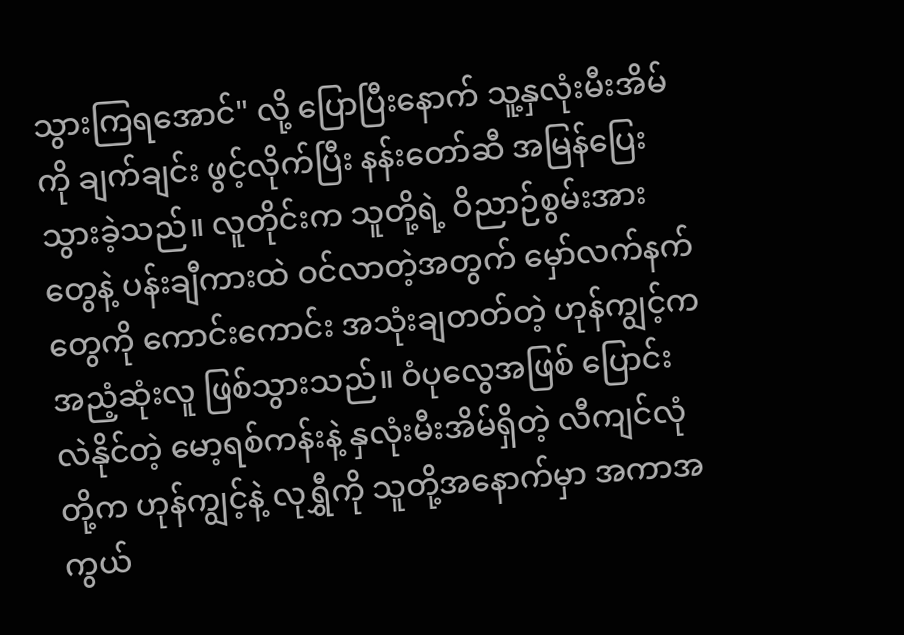သွားကြရအောင်" လို့ ပြောပြီးနောက် သူ့နှလုံးမီးအိမ်ကို ချက်ချင်း ဖွင့်လိုက်ပြီး နန်းတော်ဆီ အမြန်ပြေးသွားခဲ့သည်။ လူတိုင်းက သူတို့ရဲ့ ဝိညာဉ်စွမ်းအားတွေနဲ့ ပန်းချီကားထဲ ဝင်လာတဲ့အတွက် မှော်လက်နက်တွေကို ကောင်းကောင်း အသုံးချတတ်တဲ့ ဟုန်ကျွင့်က အညံ့ဆုံးလူ ဖြစ်သွားသည်။ ဝံပုလွေအဖြစ် ပြောင်းလဲနိုင်တဲ့ မော့ရစ်ကန်းနဲ့ နှလုံးမီးအိမ်ရှိတဲ့ လီကျင်လုံတို့က ဟုန်ကျွင့်နဲ့ လုရွှီကို သူတို့အနောက်မှာ အကာအကွယ်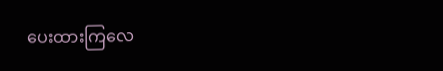ပေးထားကြလေ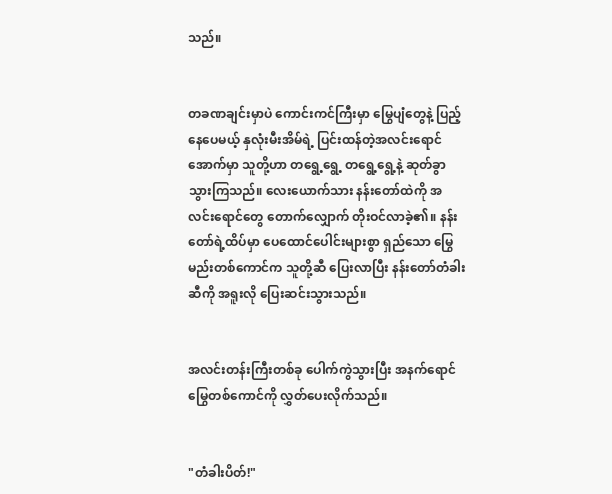သည်။


တခဏချင်းမှာပဲ ကောင်းကင်ကြီးမှာ မြွေပျံတွေနဲ့ ပြည့်နေပေမယ့် နှလုံးမီးအိမ်ရဲ့ ပြင်းထန်တဲ့အလင်းရောင်အောက်မှာ သူတို့ဟာ တရွေ့ရွေ့ တရွေ့ရွေ့နဲ့ ဆုတ်ခွာသွားကြသည်။ လေးယောက်သား နန်းတော်ထဲကို အလင်းရောင်တွေ တောက်လျှောက် တိုးဝင်လာခဲ့၏။ နန်းတော်ရဲ့ထိပ်မှာ ပေထောင်ပေါင်းများစွာ ရှည်သော မြွေမည်းတစ်ကောင်က သူတို့ဆီ ပြေးလာပြီး နန်းတော်တံခါးဆီကို အရူးလို ပြေးဆင်းသွားသည်။


အလင်းတန်းကြီးတစ်ခု ပေါက်ကွဲသွားပြီး အနက်ရောင် မြွေတစ်ကောင်ကို လွှတ်ပေးလိုက်သည်။


"တံခါးပိတ်!"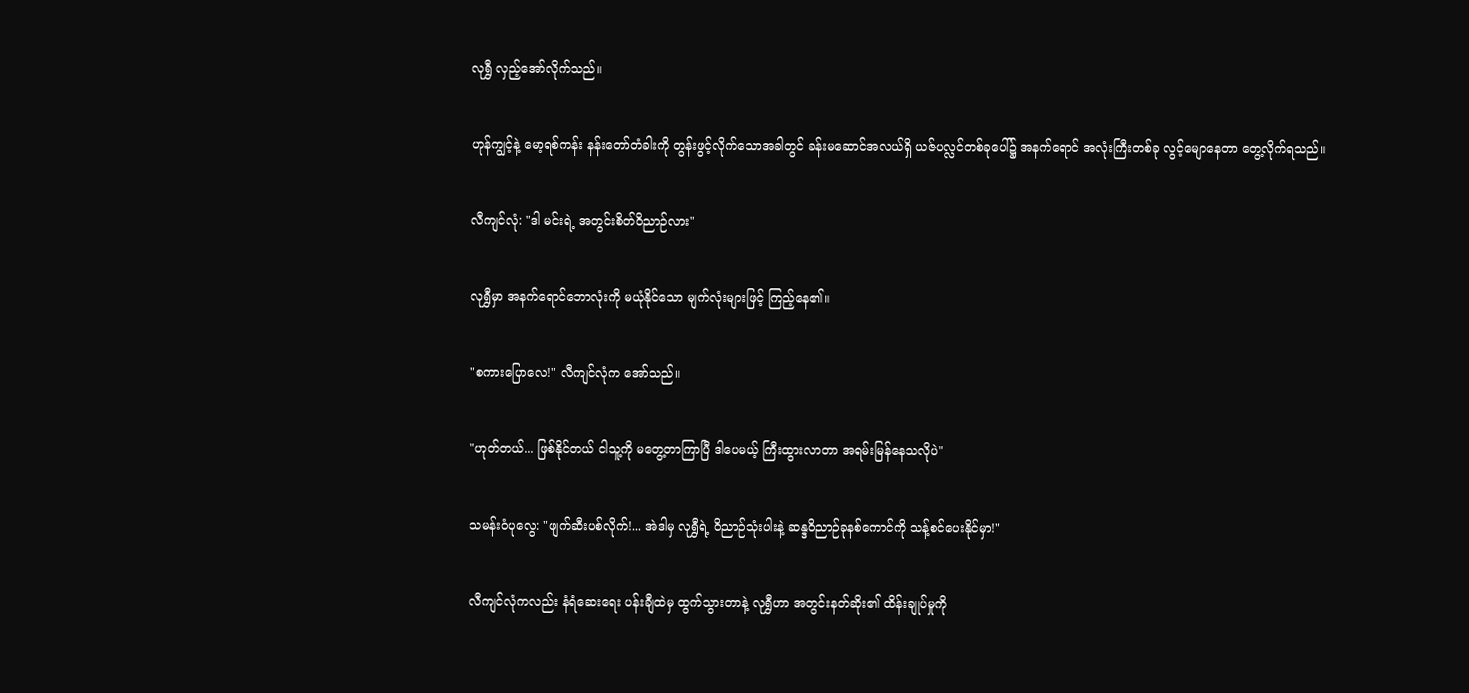လုရွှီ လှည့်အော်လိုက်သည်။


ဟုန်ကျွင့်နဲ့ မော့ရစ်ကန်း နန်းတော်တံခါးကို တွန်းဖွင့်လိုက်သောအခါတွင် ခန်းမဆောင်အလယ်ရှိ ယဇ်ပလ္လင်တစ်ခုပေါ်၌ အနက်ရောင် အလုံးကြီးတစ်ခု လွင့်မျောနေတာ တွေ့လိုက်ရသည်။


လီကျင်လုံ: "ဒါ မင်းရဲ့ အတွင်းစိတ်ဝိညာဉ်လား"


လုရွှီမှာ အနက်ရောင်ဘောလုံးကို မယုံနိုင်သော မျက်လုံးများဖြင့် ကြည့်နေ၏။


"စကားပြောလေ!" လီကျင်လုံက အော်သည်။


"ဟုတ်တယ်... ဖြစ်နိုင်တယ် ငါသူ့ကို မတွေ့တာကြာပြီ ဒါပေမယ့် ကြီးထွားလာတာ အရမ်းမြန်နေသလိုပဲ"


သမန်းဝံပုလွေ: "ဖျက်ဆီးပစ်လိုက်!... အဲဒါမှ လုရွှီရဲ့ ဝိညာဉ်သုံးပါးနဲ့ ဆန္ဒဝိညာဉ်ခုနစ်ကောင်ကို သန့်စင်ပေးနိုင်မှာ!"


လီကျင်လုံကလည်း နံရံဆေးရေး ပန်းချီထဲမှ ထွက်သွားတာနဲ့ လုရွှီဟာ အတွင်းနတ်ဆိုး၏ ထိန်းချုပ်မှုကို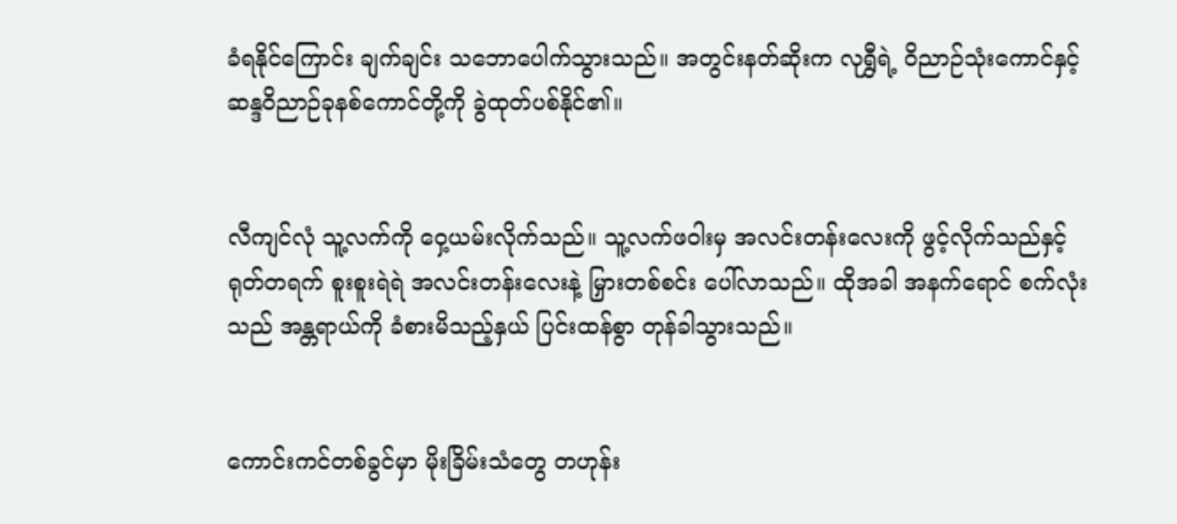ခံရနိုင်ကြောင်း ချက်ချင်း သဘောပေါက်သွားသည်။ အတွင်းနတ်ဆိုးက လုရွှီရဲ့ ဝိညာဉ်သုံးကောင်နှင့် ဆန္ဒဝိညာဉ်ခုနစ်ကောင်တို့ကို ခွဲထုတ်ပစ်နိုင်၏။


လီကျင်လုံ သူ့လက်ကို ဝှေ့ယမ်းလိုက်သည်။ သူ့လက်ဖဝါးမှ အလင်းတန်းလေးကို ဖွင့်လိုက်သည်နှင့် ရုတ်တရက် စူးစူးရဲရဲ အလင်းတန်းလေးနဲ့ မြှားတစ်စင်း ပေါ်လာသည်။ ထိုအခါ အနက်ရောင် စက်လုံးသည် အန္တရာယ်ကို ခံစားမိသည့်နှယ် ပြင်းထန်စွာ တုန်ခါသွားသည်။


ကောင်းကင်တစ်ခွင်မှာ မိုးခြိမ်းသံတွေ တဟုန်း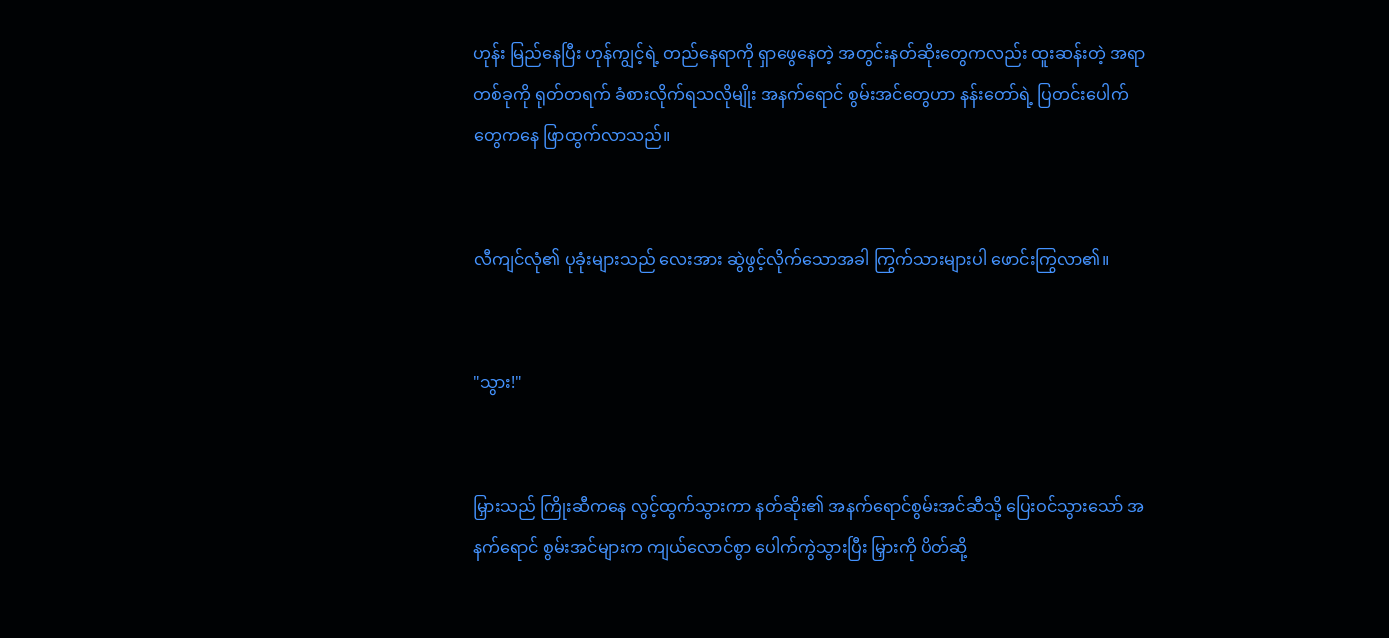ဟုန်း မြည်နေပြီး ဟုန်ကျွင့်ရဲ့ တည်နေရာကို ရှာဖွေနေတဲ့ အတွင်းနတ်ဆိုးတွေကလည်း ထူးဆန်းတဲ့ အရာတစ်ခုကို ရုတ်တရက် ခံစားလိုက်ရသလိုမျိုး အနက်ရောင် စွမ်းအင်တွေဟာ နန်းတော်ရဲ့ ပြတင်းပေါက်တွေကနေ ဖြာထွက်လာသည်။


လီကျင်လုံ၏ ပုခုံးများသည် လေးအား ဆွဲဖွင့်လိုက်သောအခါ ကြွက်သားများပါ ဖောင်းကြွလာ၏။


"သွား!"


မြှားသည် ကြိုးဆီကနေ လွင့်ထွက်သွားကာ နတ်ဆိုး၏ အနက်ရောင်စွမ်းအင်ဆီသို့ ပြေးဝင်သွားသော် အနက်ရောင် စွမ်းအင်များက ကျယ်လောင်စွာ ပေါက်ကွဲသွားပြီး မြှားကို ပိတ်ဆို့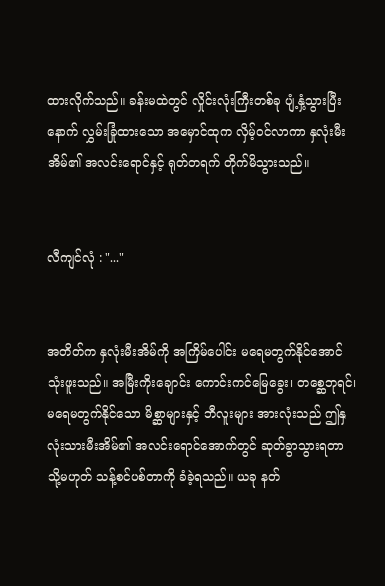ထားလိုက်သည်။ ခန်းမထဲတွင် လှိုင်းလုံးကြီးတစ်ခု ပျံ့နှံ့သွားပြီးနောက် လွှမ်းခြုံထားသော အမှောင်ထုက လှိမ့်ဝင်လာကာ နှလုံးမီးအိမ်၏ အလင်းရောင်နှင့် ရုတ်တရက် တိုက်မိသွားသည်။


လီကျင်လုံ : "..."


အတိတ်က နှလုံးမီးအိမ်ကို အကြိမ်ပေါင်း မရေမတွက်နိုင်အောင် သုံးဖူးသည်။ အမြီးကိုးချောင်း ကောင်းကင်မြေခွေး၊ တစ္ဆေဘုရင်၊ မရေမတွက်နိုင်သော မိစ္ဆာများနှင့် ဘီလူးများ အားလုံးသည် ဤနှလုံးသားမီးအိမ်၏ အလင်းရောင်အောက်တွင် ဆုတ်ခွာသွားရတာ သို့မဟုတ် သန့်စင်ပစ်တာကို ခံခဲ့ရသည်။ ယခု နတ်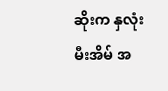ဆိုးက နှလုံးမီးအိမ် အ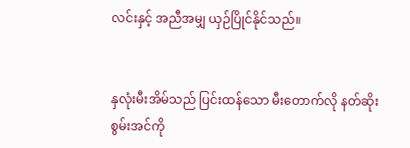လင်းနှင့် အညီအမျှ ယှဉ်ပြိုင်နိုင်သည်။


နှလုံးမီးအိမ်သည် ပြင်းထန်သော မီးတောက်လို နတ်ဆိုးစွမ်းအင်ကို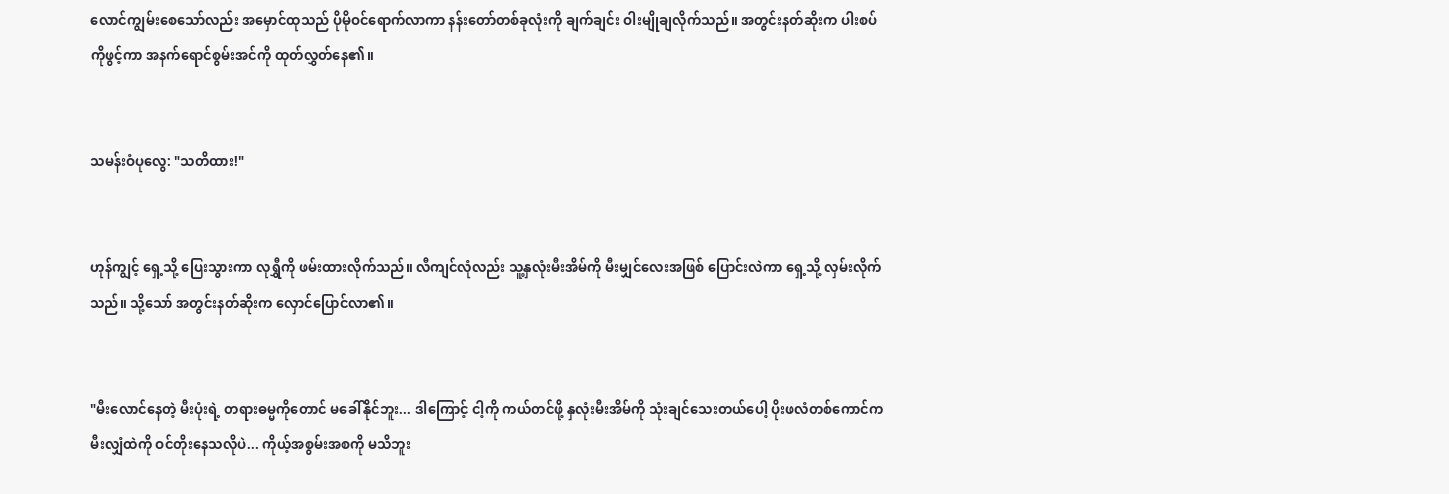လောင်ကျွမ်းစေသော်လည်း အမှောင်ထုသည် ပိုမိုဝင်ရောက်လာကာ နန်းတော်တစ်ခုလုံးကို ချက်ချင်း ဝါးမျိုချလိုက်သည်။ အတွင်းနတ်ဆိုးက ပါးစပ်ကိုဖွင့်ကာ အနက်ရောင်စွမ်းအင်ကို ထုတ်လွှတ်နေ၏။


သမန်းဝံပုလွေ: "သတိထား!"


ဟုန်ကျွင့် ရှေ့သို့ ပြေးသွားကာ လုရွှီကို ဖမ်းထားလိုက်သည်။ လီကျင်လုံလည်း သူ့နှလုံးမီးအိမ်ကို မီးမျှင်လေးအဖြစ် ပြောင်းလဲကာ ရှေ့သို့ လှမ်းလိုက်သည်။ သို့သော် အတွင်းနတ်ဆိုးက လှောင်ပြောင်လာ၏။


"မီးလောင်နေတဲ့ မီးပုံးရဲ့ တရားဓမ္မကိုတောင် မခေါ်နိုင်ဘူး... ဒါကြောင့် ငါ့ကို ကယ်တင်ဖို့ နှလုံးမီးအိမ်ကို သုံးချင်သေးတယ်ပေါ့ ပိုးဖလံတစ်ကောင်က မီးလျှံထဲကို ဝင်တိုးနေသလိုပဲ... ကိုယ့်အစွမ်းအစကို မသိဘူး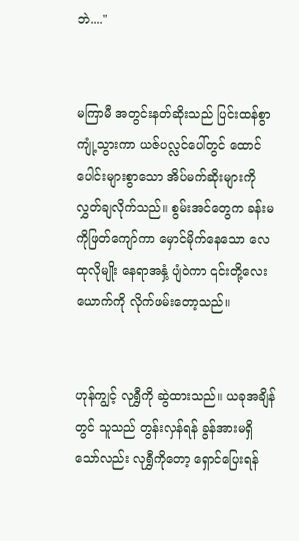ဘဲ...."


မကြာမီ အတွင်းနတ်ဆိုးသည် ပြင်းထန်စွာ ကျုံ့သွားကာ ယဇ်ပလ္လင်ပေါ်တွင် ထောင်ပေါင်းများစွာသော အိပ်မက်ဆိုးများကို လွှတ်ချလိုက်သည်။ စွမ်းအင်တွေက ခန်းမကိုဖြတ်ကျော်ကာ မှောင်မိုက်နေသော လေထုလိုမျိုး နေရာအနှံ့ ပျံဝဲကာ ၎င်းတို့လေးယောက်ကို လိုက်ဖမ်းတော့သည်။


ဟုန်ကျွင့် လုရွှီကို ဆွဲထားသည်။ ယခုအချိန်တွင် သူသည် တွန်းလှန်ရန် ခွန်အားမရှိသော်လည်း လုရွှီကိုတော့ ရှောင်ပြေးရန်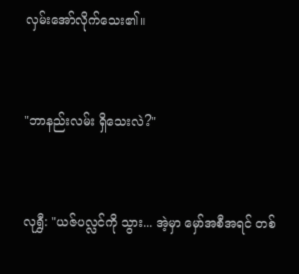လှမ်းအော်လိုက်သေး၏။


"ဘာနည်းလမ်း ရှိသေးလဲ?"


လုရွှီ: "ယဇ်ပလ္လင်ကို သွား... အဲ့မှာ မှော်အစီအရင် တစ်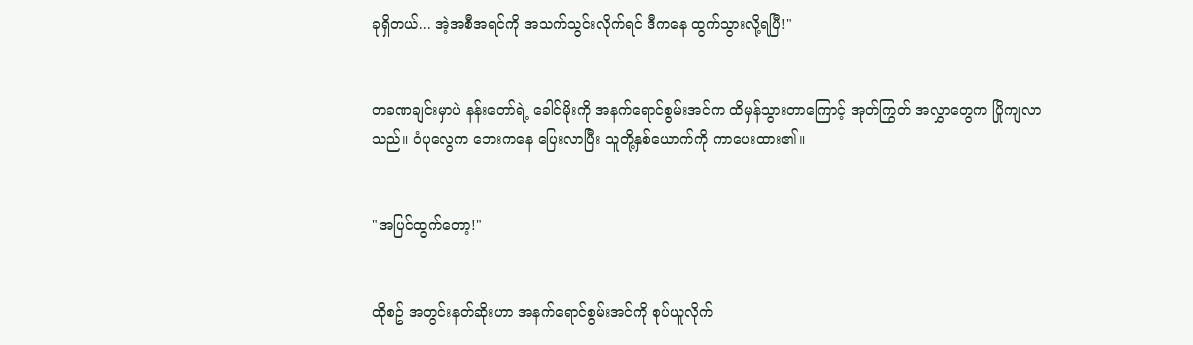ခုရှိတယ်... အဲ့အစီအရင်ကို အသက်သွင်းလိုက်ရင် ဒီကနေ ထွက်သွားလို့ရပြီ!"


တခဏချင်းမှာပဲ နန်းတော်ရဲ့ ခေါင်မိုးကို အနက်ရောင်စွမ်းအင်က ထိမှန်သွားတာကြောင့် အုတ်ကြွတ် အလွှာတွေက ပြိုကျလာသည်။ ဝံပုလွေက ဘေးကနေ ပြေးလာပြီး သူတို့နှစ်ယောက်ကို ကာပေးထား၏။


"အပြင်ထွက်တော့!"


ထိုစဥ် အတွင်းနတ်ဆိုးဟာ အနက်ရောင်စွမ်းအင်ကို စုပ်ယူလိုက်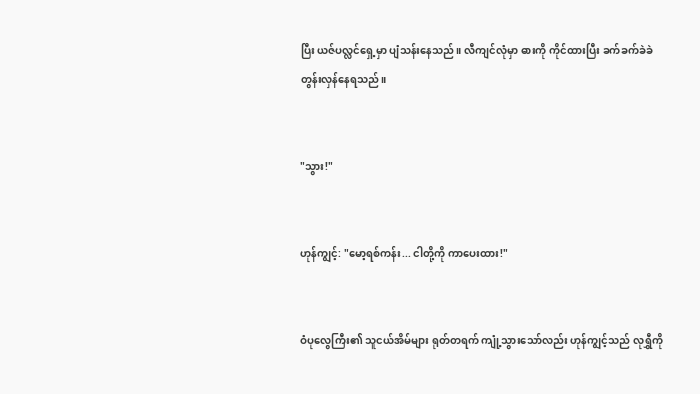ပြီး ယဇ်ပလ္လင်ရှေ့မှာ ပျံသန်းနေသည်။ လီကျင်လုံမှာ ဓားကို ကိုင်ထားပြီး ခက်ခက်ခဲခဲ တွန်းလှန်နေရသည်။


"သွား!"


ဟုန်ကျွင့်: "မော့ရစ်ကန်း... ငါတို့ကို ကာပေးထား!"


ဝံပုလွေကြီး၏ သူငယ်အိမ်များ ရုတ်တရက် ကျုံ့သွားသော်လည်း ဟုန်ကျွင့်သည် လုရွှီကို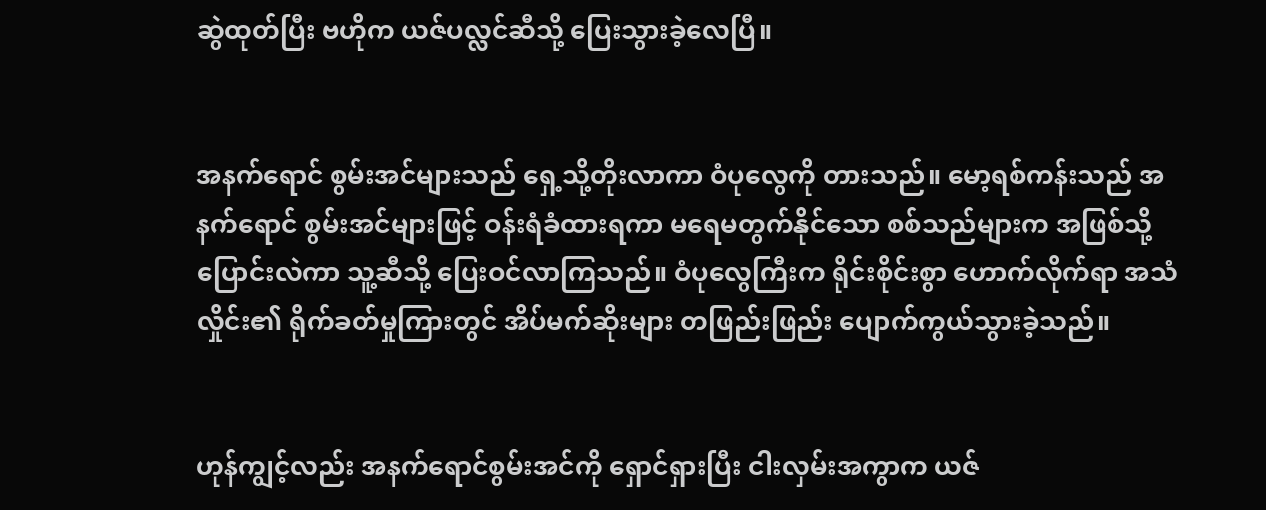ဆွဲထုတ်ပြီး ဗဟိုက ယဇ်ပလ္လင်ဆီသို့ ပြေးသွားခဲ့လေပြီ။


အနက်ရောင် စွမ်းအင်များသည် ရှေ့သို့တိုးလာကာ ဝံပုလွေကို တားသည်။ မော့ရစ်ကန်းသည် အနက်ရောင် စွမ်းအင်များဖြင့် ဝန်းရံခံထားရကာ မရေမတွက်နိုင်သော စစ်သည်များက အဖြစ်သို့ ပြောင်းလဲကာ သူ့ဆီသို့ ပြေးဝင်လာကြသည်။ ဝံပုလွေကြီးက ရိုင်းစိုင်းစွာ ဟောက်လိုက်ရာ အသံလှိုင်း၏ ရိုက်ခတ်မှုကြားတွင် အိပ်မက်ဆိုးများ တဖြည်းဖြည်း ပျောက်ကွယ်သွားခဲ့သည်။


ဟုန်ကျွင့်လည်း အနက်ရောင်စွမ်းအင်ကို ရှောင်ရှားပြီး ငါးလှမ်းအကွာက ယဇ်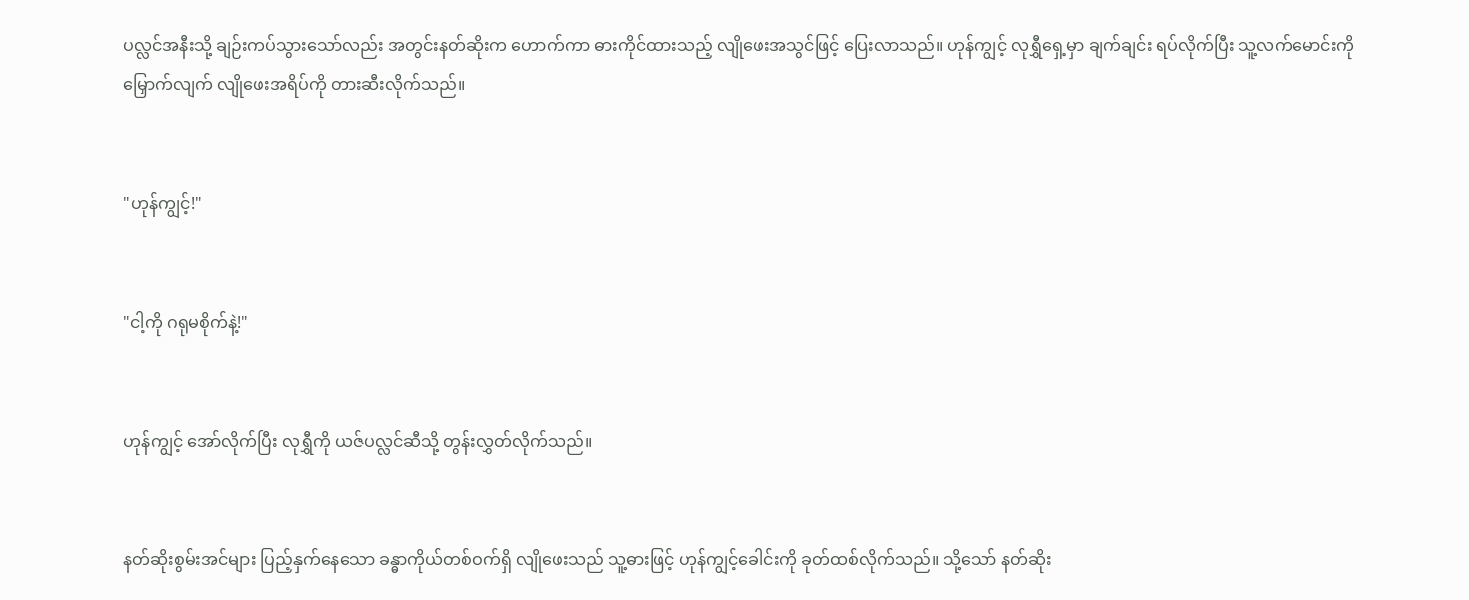ပလ္လင်အနီးသို့ ချဉ်းကပ်သွားသော်လည်း အတွင်းနတ်ဆိုးက ဟောက်ကာ ဓားကိုင်ထားသည့် လျိုဖေးအသွင်ဖြင့် ပြေးလာသည်။ ဟုန်ကျွင့် လုရွှီရှေ့မှာ ချက်ချင်း ရပ်လိုက်ပြီး သူ့လက်မောင်းကို မြှောက်လျက် လျိုဖေးအရိပ်ကို တားဆီးလိုက်သည်။


"ဟုန်ကျွင့်!"


"ငါ့ကို ဂရုမစိုက်နဲ့!"


ဟုန်ကျွင့် အော်လိုက်ပြီး လုရွှီကို ယဇ်ပလ္လင်ဆီသို့ တွန်းလွှတ်လိုက်သည်။


နတ်ဆိုးစွမ်းအင်များ ပြည့်နှက်နေသော ခန္ဓာကိုယ်တစ်ဝက်ရှိ လျိုဖေးသည် သူ့ဓားဖြင့် ဟုန်ကျွင့်ခေါင်းကို ခုတ်ထစ်လိုက်သည်။ သို့သော် နတ်ဆိုး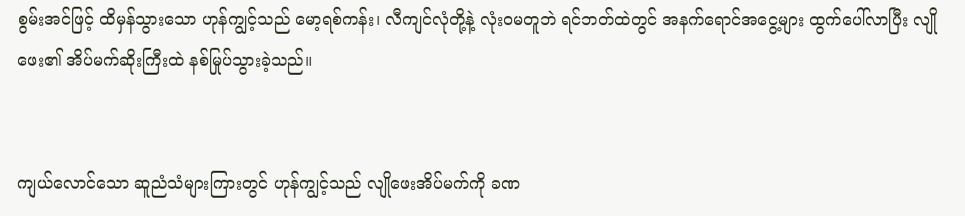စွမ်းအင်ဖြင့် ထိမှန်သွားသော ဟုန်ကျွင့်သည် မော့ရစ်ကန်း၊ လီကျင်လုံတို့နဲ့ လုံးဝမတူဘဲ ရင်ဘတ်ထဲတွင် အနက်ရောင်အငွေ့များ ထွက်ပေါ်လာပြီး လျိုဖေး၏ အိပ်မက်ဆိုးကြီးထဲ နစ်မြုပ်သွားခဲ့သည်။


ကျယ်လောင်သော ဆူညံသံများကြားတွင် ဟုန်ကျွင့်သည် လျိုဖေးအိပ်မက်ကို ခဏ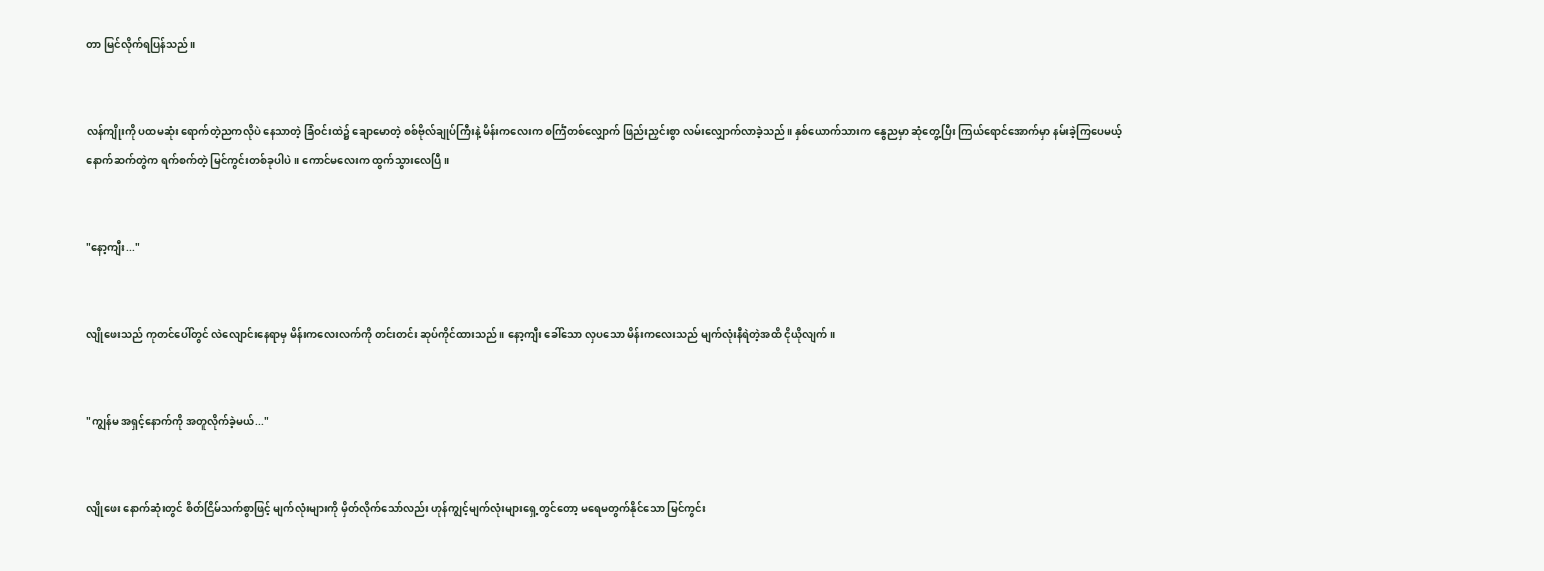တာ မြင်လိုက်ရပြန်သည်။


လန်ကျိုးကို ပထမဆုံး ရောက်တဲ့ညကလိုပဲ နေသာတဲ့ ခြံဝင်းထဲ၌ ချောမောတဲ့ စစ်ဗိုလ်ချုပ်ကြီးနဲ့ မိန်းကလေးက စင်္ကြံတစ်လျှောက် ဖြည်းညှင်းစွာ လမ်းလျှောက်လာခဲ့သည်။ နှစ်ယောက်သားက နွေညမှာ ဆုံတွေ့ပြီး ကြယ်ရောင်အောက်မှာ နမ်းခဲ့ကြပေမယ့် နောက်ဆက်တွဲက ရက်စက်တဲ့ မြင်ကွင်းတစ်ခုပါပဲ။ ကောင်မလေးက ထွက်သွားလေပြီ။


"နော့ကျီး..."


လျိုဖေးသည် ကုတင်ပေါ်တွင် လဲလျောင်းနေရာမှ မိန်းကလေးလက်ကို တင်းတင်း ဆုပ်ကိုင်ထားသည်။ နော့ကျီး ခေါ်သော လှပသော မိန်းကလေးသည် မျက်လုံးနီရဲတဲ့အထိ ငိုယိုလျက်။


"ကျွန်မ အရှင့်နောက်ကို အတူလိုက်ခဲ့မယ်..."


လျိုဖေး နောက်ဆုံးတွင် စိတ်ငြိမ်သက်စွာဖြင့် မျက်လုံးများကို မှိတ်လိုက်သော်လည်း ဟုန်ကျွင့်မျက်လုံးများရှေ့တွင်တော့ မရေမတွက်နိုင်သော မြင်ကွင်း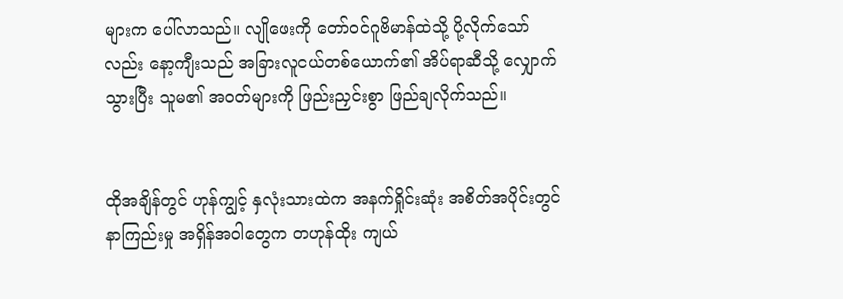များက ပေါ်လာသည်။ လျိုဖေးကို တော်ဝင်ဂူဗိမာန်ထဲသို့ ပို့လိုက်သော်လည်း နော့ကျီးသည် အခြားလူငယ်တစ်ယောက်၏ အိပ်ရာဆီသို့ လျှောက်သွားပြီး သူမ၏ အဝတ်များကို ဖြည်းညှင်းစွာ ဖြည်ချလိုက်သည်။


ထိုအချိန်တွင် ဟုန်ကျွင့် နှလုံးသားထဲက အနက်ရှိုင်းဆုံး အစိတ်အပိုင်းတွင် နာကြည်းမှု အရှိန်အဝါတွေက တဟုန်ထိုး ကျယ်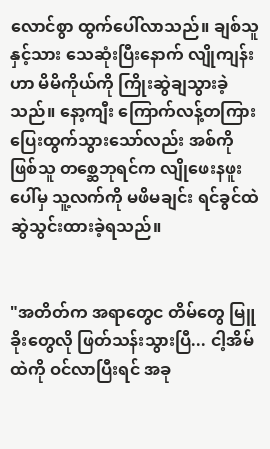လောင်စွာ ထွက်ပေါ်လာသည်။ ချစ်သူနှင့်သား သေဆုံးပြီးနောက် လျိုကျန်းဟာ မိမိကိုယ်ကို ကြိုးဆွဲချသွားခဲ့သည်။ နော့ကျီး ကြောက်လန့်တကြား ပြေးထွက်သွားသော်လည်း အစ်ကိုဖြစ်သူ တစ္ဆေဘုရင်က လျိုဖေးနဖူးပေါ်မှ သူ့လက်ကို မဖိမချင်း ရင်ခွင်ထဲ ဆွဲသွင်းထားခဲ့ရသည်။


"အတိတ်က အရာတွေင တိမ်တွေ မြူခိုးတွေလို ဖြတ်သန်းသွားပြီ... ငါ့အိမ်ထဲကို ဝင်လာပြီးရင် အခု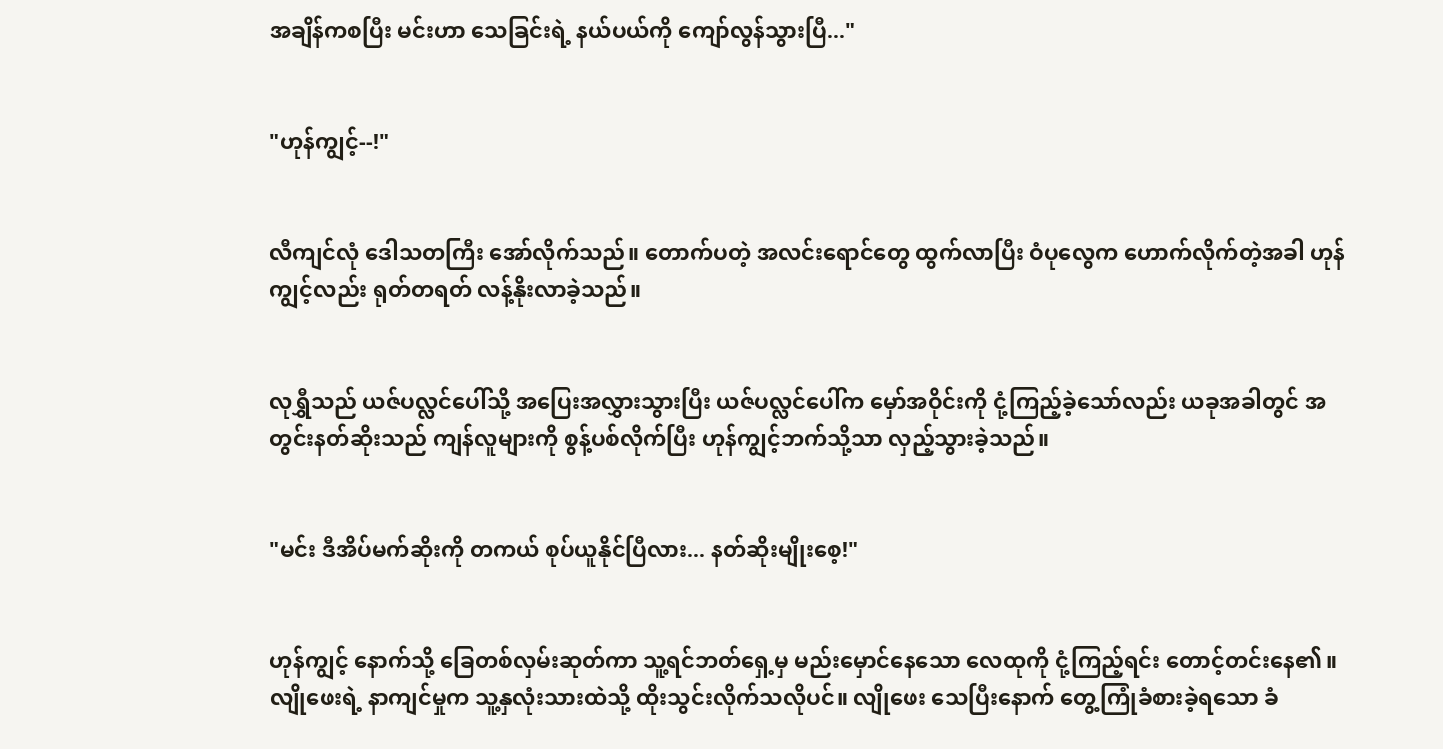အချိန်ကစပြီး မင်းဟာ သေခြင်းရဲ့ နယ်ပယ်ကို ကျော်လွန်သွားပြီ..."


"ဟုန်ကျွင့်--!"


လီကျင်လုံ ဒေါသတကြီး အော်လိုက်သည်။ တောက်ပတဲ့ အလင်းရောင်တွေ ထွက်လာပြီး ဝံပုလွေက ဟောက်လိုက်တဲ့အခါ ဟုန်ကျွင့်လည်း ရုတ်တရတ် လန့်နိုးလာခဲ့သည်။


လုရွှီသည် ယဇ်ပလ္လင်ပေါ်သို့ အပြေးအလွှားသွားပြီး ယဇ်ပလ္လင်ပေါ်က မှော်အဝိုင်းကို ငုံ့ကြည့်ခဲ့သော်လည်း ယခုအခါတွင် အတွင်းနတ်ဆိုးသည် ကျန်လူများကို စွန့်ပစ်လိုက်ပြီး ဟုန်ကျွင့်ဘက်သို့သာ လှည့်သွားခဲ့သည်။


"မင်း ဒီအိပ်မက်ဆိုးကို တကယ် စုပ်ယူနိုင်ပြီလား... နတ်ဆိုးမျိုးစေ့!"


ဟုန်ကျွင့် နောက်သို့ ခြေတစ်လှမ်းဆုတ်ကာ သူ့ရင်ဘတ်ရှေ့မှ မည်းမှောင်နေသော လေထုကို ငုံ့ကြည့်ရင်း တောင့်တင်းနေ၏။ လျိုဖေးရဲ့ နာကျင်မှုက သူ့နှလုံးသားထဲသို့ ထိုးသွင်းလိုက်သလိုပင်။ လျိုဖေး သေပြီးနောက် တွေ့ကြုံခံစားခဲ့ရသော ခံ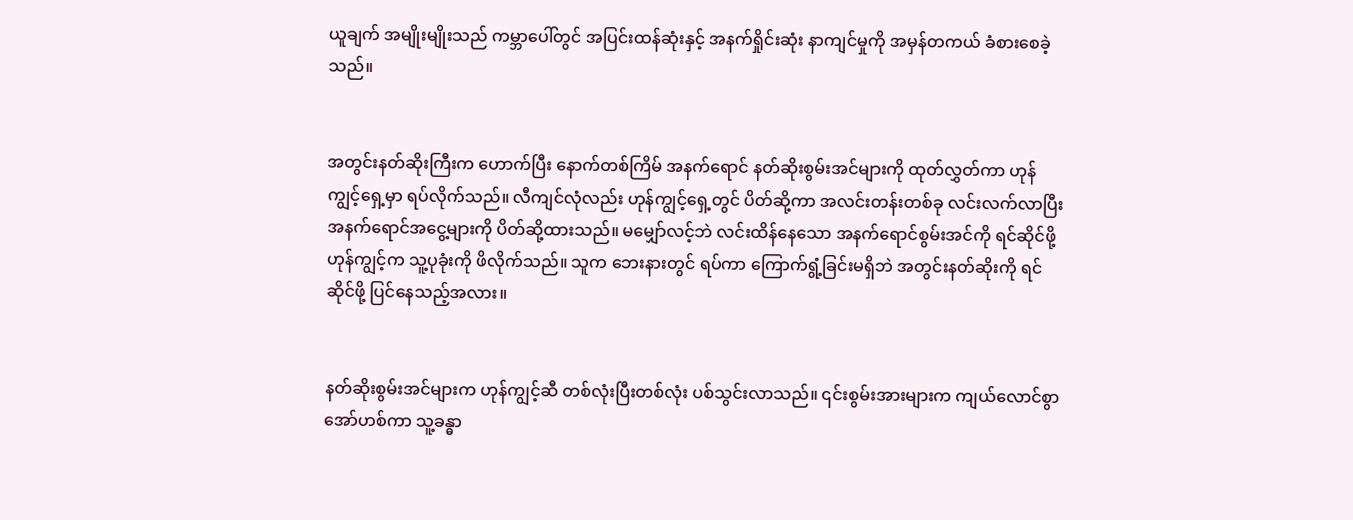ယူချက် အမျိုးမျိုးသည် ကမ္ဘာပေါ်တွင် အပြင်းထန်ဆုံးနှင့် အနက်ရှိုင်းဆုံး နာကျင်မှုကို အမှန်တကယ် ခံစားစေခဲ့သည်။


အတွင်းနတ်ဆိုးကြီးက ဟောက်ပြီး နောက်တစ်ကြိမ် အနက်ရောင် နတ်ဆိုးစွမ်းအင်များကို ထုတ်လွှတ်ကာ ဟုန်ကျွင့်ရှေ့မှာ ရပ်လိုက်သည်။ လီကျင်လုံလည်း ဟုန်ကျွင့်ရှေ့တွင် ပိတ်ဆို့ကာ အလင်းတန်းတစ်ခု လင်းလက်လာပြီး အနက်ရောင်အငွေ့များကို ပိတ်ဆို့ထားသည်။ မမျှော်လင့်ဘဲ လင်းထိန်နေသော အနက်ရောင်စွမ်းအင်ကို ရင်ဆိုင်ဖို့ ဟုန်ကျွင့်က သူ့ပုခုံးကို ဖိလိုက်သည်။ သူက ဘေးနားတွင် ရပ်ကာ ကြောက်ရွံ့ခြင်းမရှိဘဲ အတွင်းနတ်ဆိုးကို ရင်ဆိုင်ဖို့ ပြင်နေသည့်အလား။


နတ်ဆိုးစွမ်းအင်များက ဟုန်ကျွင့်ဆီ တစ်လုံးပြီးတစ်လုံး ပစ်သွင်းလာသည်။ ၎င်းစွမ်းအားများက ကျယ်လောင်စွာ အော်ဟစ်ကာ သူ့ခန္ဓာ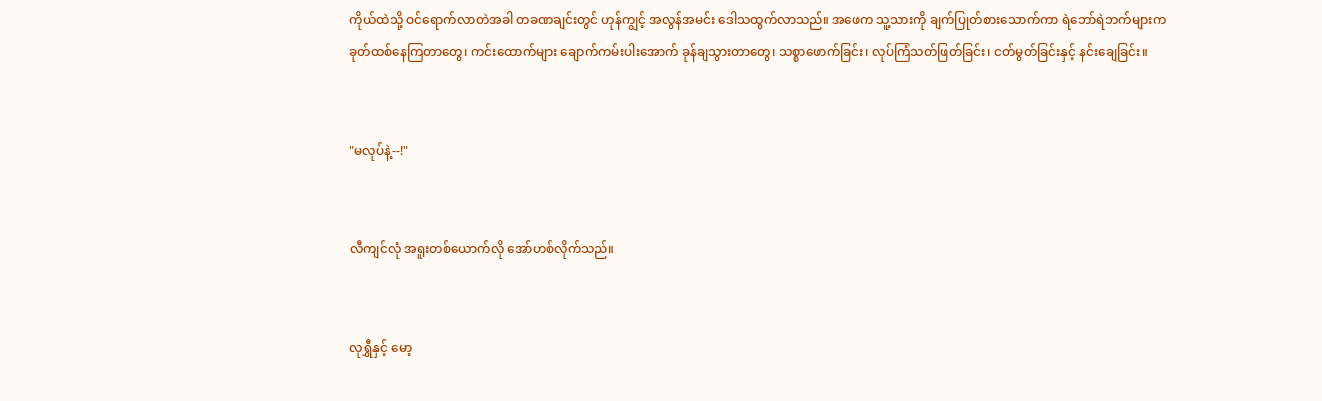ကိုယ်ထဲသို့ ဝင်ရောက်လာတဲအခါ တခဏချင်းတွင် ဟုန်ကျွင့် အလွန်အမင်း ဒေါသထွက်လာသည်။ အဖေက သူ့သားကို ချက်ပြုတ်စားသောက်ကာ ရဲဘော်ရဲဘက်များက ခုတ်ထစ်နေကြတာတွေ၊ ကင်းထောက်များ ချောက်ကမ်းပါးအောက် ခုန်ချသွားတာတွေ၊ သစ္စာဖောက်ခြင်း၊ လုပ်ကြံသတ်ဖြတ်ခြင်း၊ ငတ်မွတ်ခြင်းနှင့် နင်းချေခြင်း။


"မလုပ်နဲ့--!"


လီကျင်လုံ အရူးတစ်ယောက်လို အော်ဟစ်လိုက်သည်။


လုရွှီနှင့် မော့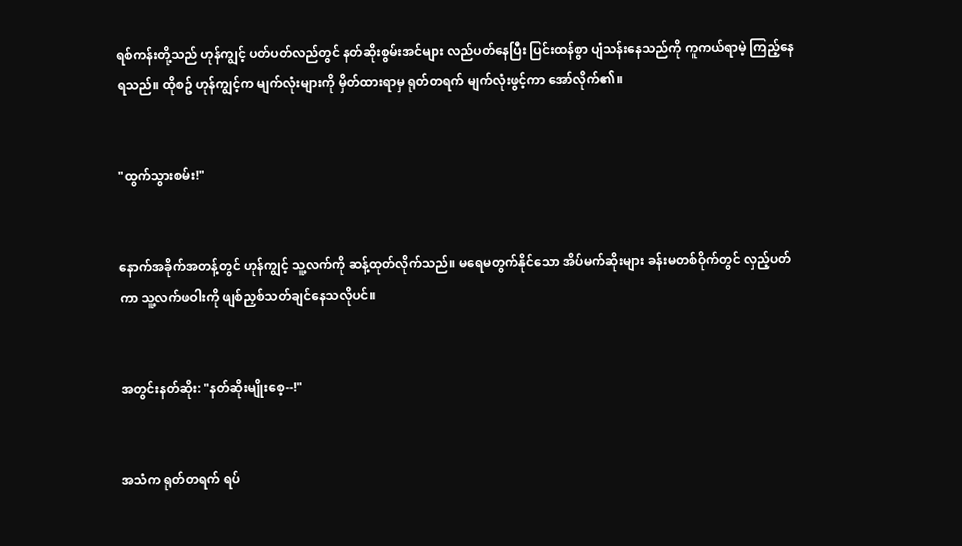ရစ်ကန်းတို့သည် ဟုန်ကျွင့် ပတ်ပတ်လည်တွင် နတ်ဆိုးစွမ်းအင်များ လည်ပတ်နေပြီး ပြင်းထန်စွာ ပျံသန်းနေသည်ကို ကူကယ်ရာမဲ့ ကြည့်နေရသည်။ ထိုစဥ် ဟုန်ကျွင့်က မျက်လုံးများကို မှိတ်ထားရာမှ ရုတ်တရက် မျက်လုံးဖွင့်ကာ အော်လိုက်၏။


"ထွက်သွားစမ်း!"


နောက်အခိုက်အတန့်တွင် ဟုန်ကျွင့် သူ့လက်ကို ဆန့်ထုတ်လိုက်သည်။ မရေမတွက်နိုင်သော အိပ်မက်ဆိုးများ ခန်းမတစ်ဝိုက်တွင် လှည့်ပတ်ကာ သူ့လက်ဖဝါးကို ဖျစ်ညှစ်သတ်ချင်နေသလိုပင်။


အတွင်းနတ်ဆိုး: "နတ်ဆိုးမျိုးစေ့--!"


အသံက ရုတ်တရက် ရပ်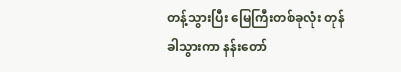တန့်သွားပြီး မြေကြီးတစ်ခုလုံး တုန်ခါသွားကာ နန်းတော်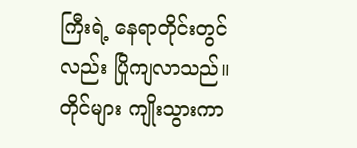ကြီးရဲ့ နေရာတိုင်းတွင်လည်း ပြိုကျလာသည်။ တိုင်များ ကျိုးသွားကာ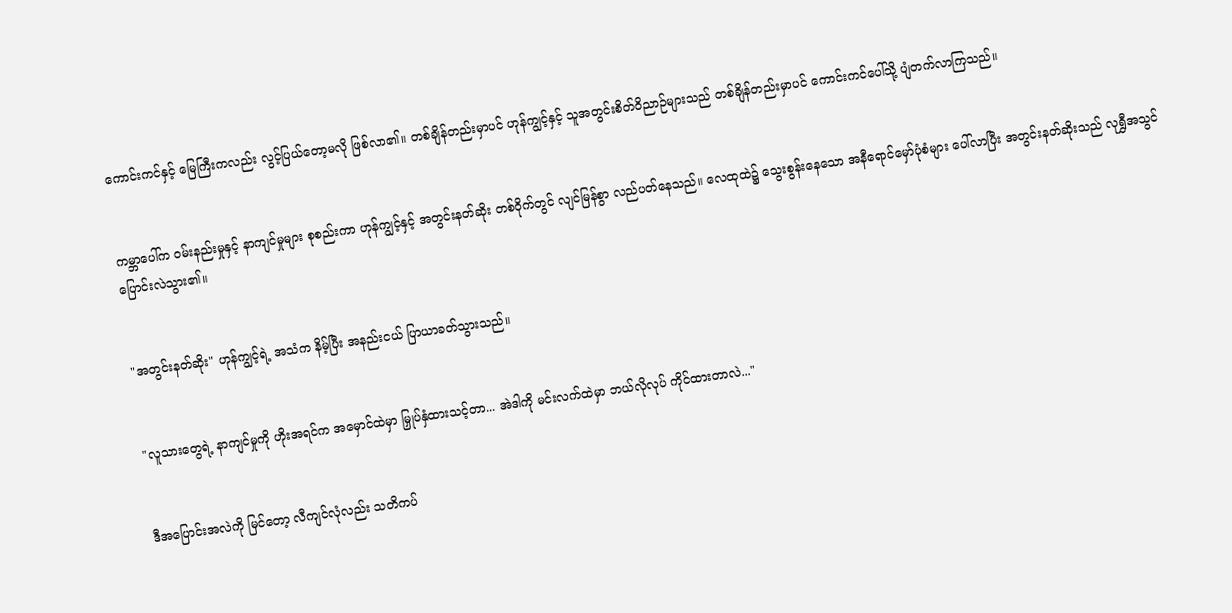ကောင်းကင်နှင့် မြေကြီးကလည်း လွင့်ပြယ်တော့မလို ဖြစ်လာ၏။ တစ်ချိန်တည်းမှာပင် ဟုန်ကျွင့်နှင့် သူအတွင်းစိတ်ဝိညာဉ်များသည် တစ်ချိန်တည်းမှာပင် ကောင်းကင်ပေါ်သို့ ပျံတက်လာကြသည်။


ကမ္ဘာပေါ်က ဝမ်းနည်းမှုနှင့် နာကျင်မှုများ စုစည်းကာ ဟုန်ကျွင့်နှင့် အတွင်းနတ်ဆိုး တစ်ဝိုက်တွင် လျင်မြန်စွာ လည်ပတ်နေသည်။ လေထုထဲ၌ သွေးစွန်းနေသော အနီရောင်မှော်ပုံစံများ ပေါ်လာပြီး အတွင်းနတ်ဆိုးသည် လုရွှီအသွင် ပြောင်းလဲသွား၏။


"အတွင်းနတ်ဆိုး" ဟုန်ကျွင့်ရဲ့ အသံက နိမ့်ပြီး အနည်းငယ် ပြာယာခတ်သွားသည်။


"လူသားတွေရဲ့ နာကျင်မှုကို ဟိုးအရင်က အမှောင်ထဲမှာ မြှုပ်နှံထားသင့်တာ... အဲဒါကို မင်းလက်ထဲမှာ ဘယ်လိုလုပ် ကိုင်ထားတာလဲ..."


ဒီအပြောင်းအလဲကို မြင်တော့ လီကျင်လုံလည်း သတိကပ်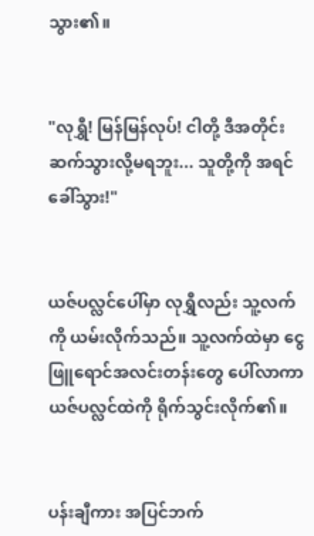သွား၏။


"လုရွှီ! မြန်မြန်လုပ်! ငါတို့ ဒီအတိုင်း ဆက်သွားလို့မရဘူး... သူတို့ကို အရင်ခေါ်သွား!"


ယဇ်ပလ္လင်ပေါ်မှာ လုရွှီလည်း သူ့လက်ကို ယမ်းလိုက်သည်။ သူ့လက်ထဲမှာ ငွေဖြူရောင်အလင်းတန်းတွေ ပေါ်လာကာ ယဇ်ပလ္လင်ထဲကို ရိုက်သွင်းလိုက်၏။


ပန်းချီကား အပြင်ဘက်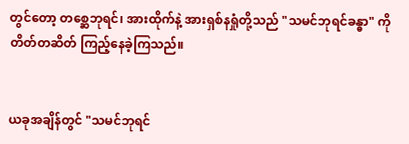တွင်တော့ တစ္ဆေဘုရင်၊ အားထိုက်နဲ့ အားရှစ်နရှုံတို့သည် "သမင်ဘုရင်ခန္ဓာ" ကို တိတ်တဆိတ် ကြည့်နေခဲ့ကြသည်။


ယခုအချိန်တွင် "သမင်ဘုရင်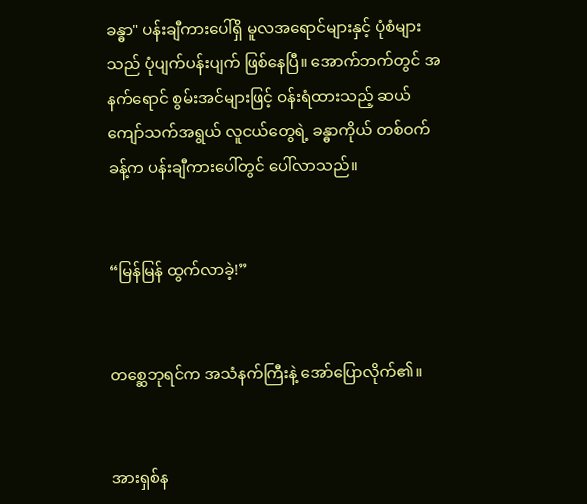ခန္ဓာ" ပန်းချီကားပေါ်ရှိ မူလအရောင်များနှင့် ပုံစံများသည် ပုံပျက်ပန်းပျက် ဖြစ်နေပြီ။ အောက်ဘက်တွင် အနက်ရောင် စွမ်းအင်များဖြင့် ဝန်းရံထားသည့် ဆယ်ကျော်သက်အရွယ် လူငယ်တွေရဲ့ ခန္ဓာကိုယ် တစ်ဝက်ခန့်က ပန်းချီကားပေါ်တွင် ပေါ်လာသည်။


“မြန်မြန် ထွက်လာခဲ့!”


တစ္ဆေဘုရင်က အသံနက်ကြီးနဲ့ အော်ပြောလိုက်၏။


အားရှစ်န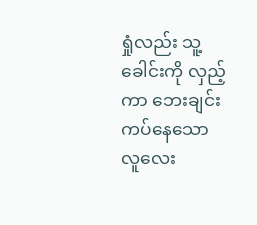ရှုံလည်း သူ့ခေါင်းကို လှည့်ကာ ဘေးချင်းကပ်နေသော လူလေး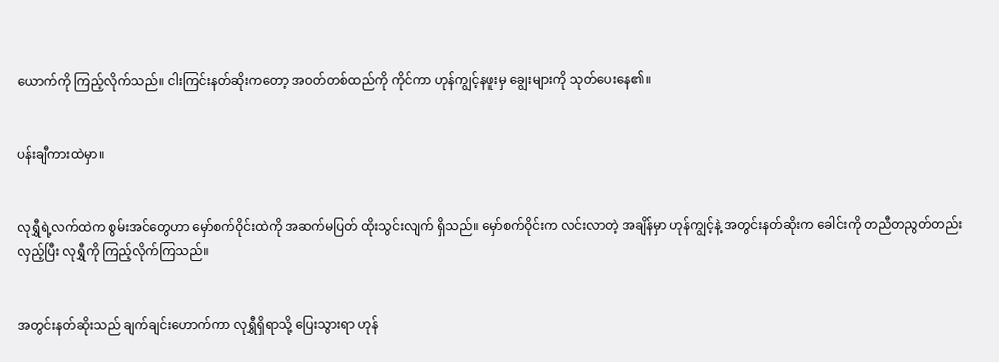ယောက်ကို ကြည့်လိုက်သည်။ ငါးကြင်းနတ်ဆိုးကတော့ အဝတ်တစ်ထည်ကို ကိုင်ကာ ဟုန်ကျွင့်နဖူးမှ ချွေးများကို သုတ်ပေးနေ၏။


ပန်းချီကားထဲမှာ။


လုရွှီရဲ့လက်ထဲက စွမ်းအင်တွေဟာ မှော်စက်ဝိုင်းထဲကို အဆက်မပြတ် ထိုးသွင်းလျက် ရှိသည်။ မှော်စက်ဝိုင်းက လင်းလာတဲ့ အချိန်မှာ ဟုန်ကျွင့်နဲ့ အတွင်းနတ်ဆိုးက ခေါင်းကို တညီတညွတ်တည်း လှည့်ပြီး လုရွှီကို ကြည့်လိုက်ကြသည်။


အတွင်းနတ်ဆိုးသည် ချက်ချင်းဟောက်ကာ လုရွှီရှိရာသို့ ပြေးသွားရာ ဟုန်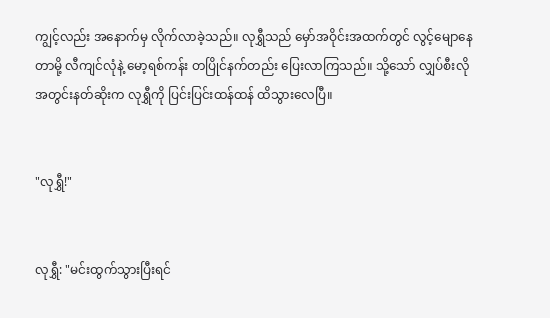ကျွင့်လည်း အနောက်မှ လိုက်လာခဲ့သည်။ လုရွှီသည် မှော်အဝိုင်းအထက်တွင် လွင့်မျောနေတာမို့ လီကျင်လုံနဲ့ မော့ရစ်ကန်း တပြိုင်နက်တည်း ပြေးလာကြသည်။ သို့သော် လျှပ်စီးလို အတွင်းနတ်ဆိုးက လုရွှီကို ပြင်းပြင်းထန်ထန် ထိသွားလေပြီ။


"လုရွှီ!"


လုရွှီ: "မင်းထွက်သွားပြီးရင်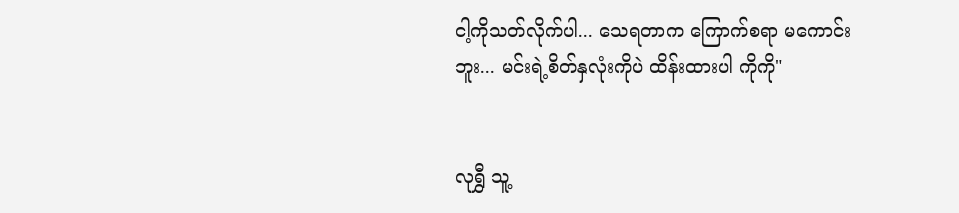ငါ့ကိုသတ်လိုက်ပါ... သေရတာက ကြောက်စရာ မကောင်းဘူး... မင်းရဲ့စိတ်နှလုံးကိုပဲ ထိန်းထားပါ ကိုကို"


လုရွှီ သူ့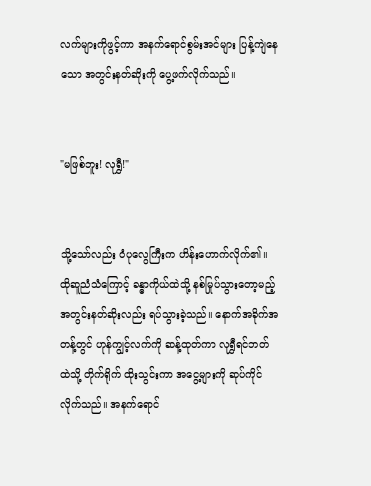လက်များကိုဖွင့်ကာ အနက်ရောင်စွမ်းအင်များ ပြန့်ကျဲနေသော အတွင်းနတ်ဆိုးကို ပွေ့ဖက်လိုက်သည်။


"မဖြစ်ဘူး! လုရွှီ!"


သို့သော်လည်း ဝံပုလွေကြီးက ဟိန်းဟောက်လိုက်၏။ ထိုဆူညံသံကြောင့် ခန္ဓာကိုယ်ထဲသို့ နစ်မြုပ်သွားတော့မည့် အတွင်းနတ်ဆိုးလည်း ရပ်သွားခဲ့သည်။ နောက်အခိုက်အတန့်တွင် ဟုန်ကျွင့်လက်ကို ဆန့်ထုတ်ကာ လုရွှီရင်ဘတ်ထဲသို့ တိုက်ရိုက် ထိုးသွင်းကာ အငွေ့များကို ဆုပ်ကိုင်လိုက်သည်။ အနက်ရောင်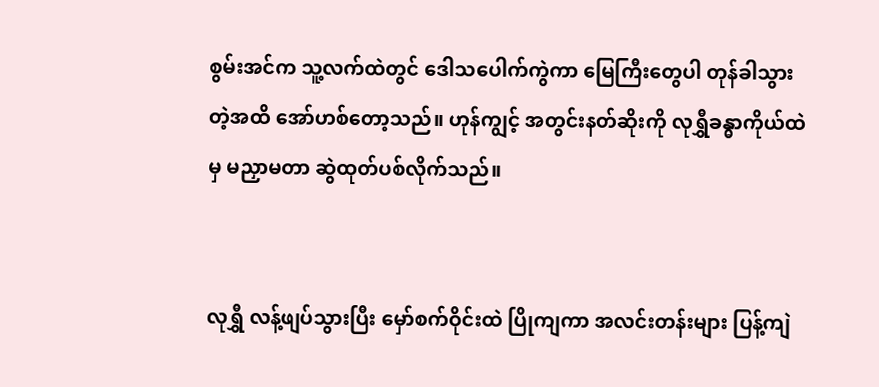စွမ်းအင်က သူ့လက်ထဲတွင် ဒေါသပေါက်ကွဲကာ မြေကြီးတွေပါ တုန်ခါသွားတဲ့အထိ အော်ဟစ်တော့သည်။ ဟုန်ကျွင့် အတွင်းနတ်ဆိုးကို လုရွှီခန္ဓာကိုယ်ထဲမှ မညှာမတာ ဆွဲထုတ်ပစ်လိုက်သည်။


လုရွှီ လန့်ဖျပ်သွားပြီး မှော်စက်ဝိုင်းထဲ ပြိုကျကာ အလင်းတန်းများ ပြန့်ကျဲ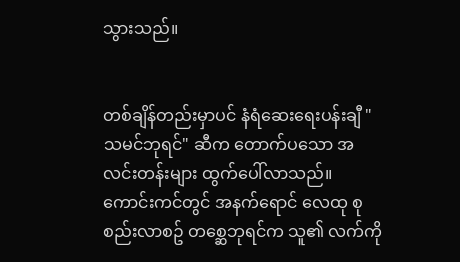သွားသည်။


တစ်ချိန်တည်းမှာပင် နံရံဆေးရေးပန်းချီ "သမင်ဘုရင်" ဆီက တောက်ပသော အလင်းတန်းများ ထွက်ပေါ်လာသည်။ ကောင်းကင်တွင် အနက်ရောင် လေထု စုစည်းလာစဥ် တစ္ဆေဘုရင်က သူ၏ လက်ကို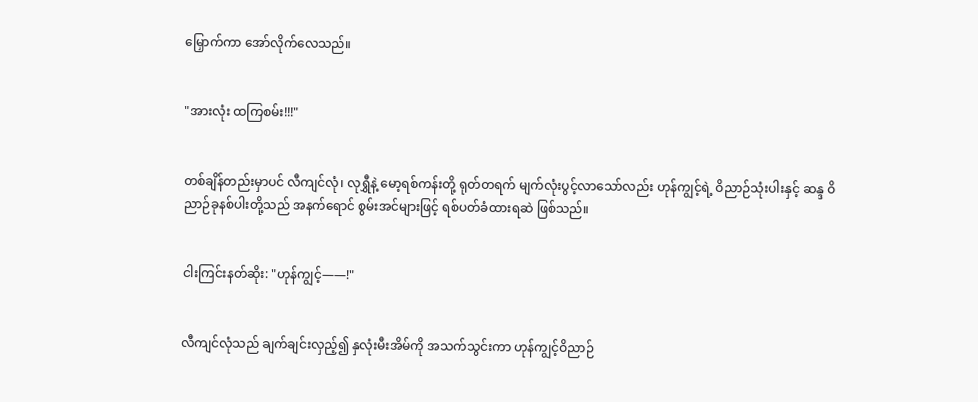မြှောက်ကာ အော်လိုက်လေသည်။


"အားလုံး ထကြစမ်း!!!"


တစ်ချိန်တည်းမှာပင် လီကျင်လုံ၊ လုရွှီနဲ့ မော့ရစ်ကန်းတို့ ရုတ်တရက် မျက်လုံးပွင့်လာသော်လည်း ဟုန်ကျွင့်ရဲ့ ဝိညာဉ်သုံးပါးနှင့် ဆန္ဒ ဝိညာဉ်ခုနစ်ပါးတို့သည် အနက်ရောင် စွမ်းအင်များဖြင့် ရစ်ပတ်ခံထားရဆဲ ဖြစ်သည်။


ငါးကြင်းနတ်ဆိုး: "ဟုန်ကျွင့်——!"


လီကျင်လုံသည် ချက်ချင်းလှည့်၍ နှလုံးမီးအိမ်ကို အသက်သွင်းကာ ဟုန်ကျွင့်ဝိညာဉ်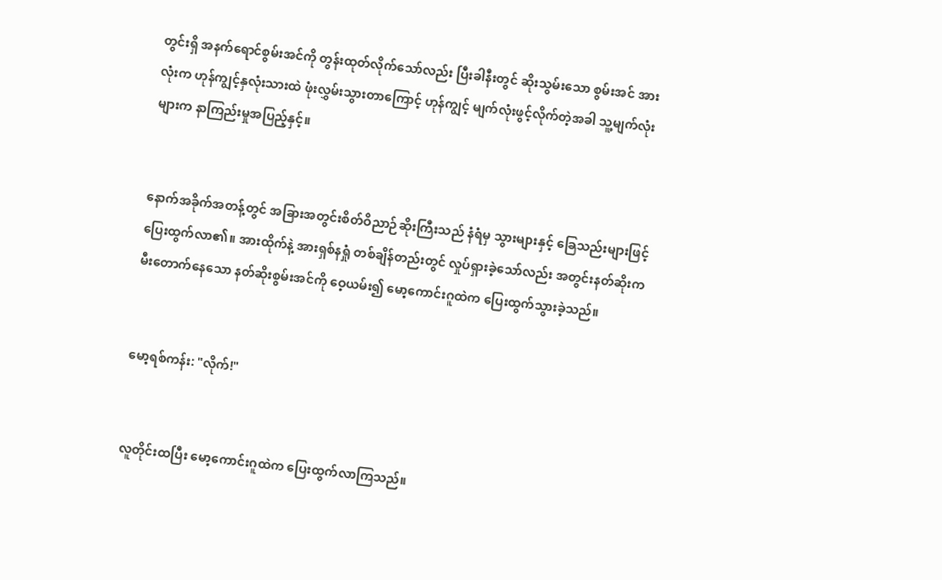တွင်းရှိ အနက်ရောင်စွမ်းအင်ကို တွန်းထုတ်လိုက်သော်လည်း ပြီးခါနီးတွင် ဆိုးသွမ်းသော စွမ်းအင် အားလုံးက ဟုန်ကျွင့်နှလုံးသားထဲ ဖုံးလွှမ်းသွားတာကြောင့် ဟုန်ကျွင့် မျက်လုံးဖွင့်လိုက်တဲ့အခါ သူ့မျက်လုံးများက နာကြည်းမှုအပြည့်နှင့်။


နောက်အခိုက်အတန့်တွင် အခြားအတွင်းစိတ်ဝိညာဉ်ဆိုးကြီးသည် နံရံမှ သွားများနှင့် ခြေသည်းများဖြင့် ပြေးထွက်လာ၏။ အားထိုက်နဲ့ အားရှစ်နရှုံ တစ်ချိန်တည်းတွင် လှုပ်ရှားခဲ့သော်လည်း အတွင်းနတ်ဆိုးက မီးတောက်နေသော နတ်ဆိုးစွမ်းအင်ကို ဝေ့ယမ်း၍ မော့ကောင်းဂူထဲက ပြေးထွက်သွားခဲ့သည်။


မော့ရစ်ကန်း: "လိုက်!"


လူတိုင်းထပြီး မော့ကောင်းဂူထဲက ပြေးထွက်လာကြသည်။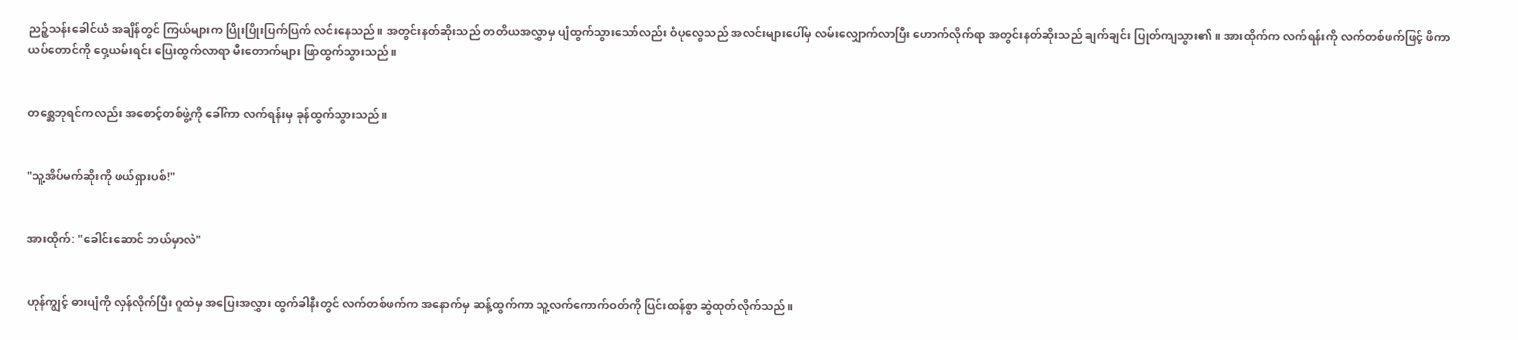ညဉ့်သန်းခေါင်ယံ အချိန်တွင် ကြယ်များက ပြိုးပြိုးပြက်ပြက် လင်းနေသည်။ အတွင်းနတ်ဆိုးသည် တတိယအလွှာမှ ပျံထွက်သွားသော်လည်း ဝံပုလွေသည် အလင်းများပေါ်မှ လမ်းလျှောက်လာပြီး ဟောက်လိုက်ရာ အတွင်းနတ်ဆိုးသည် ချက်ချင်း ပြုတ်ကျသွား၏။ အားထိုက်က လက်ရန်းကို လက်တစ်ဖက်ဖြင့် ဖိကာ ယပ်တောင်ကို ဝှေ့ယမ်းရင်း ပြေးထွက်လာရာ မီးတောက်များ ဖြာထွက်သွားသည်။


တစ္ဆေဘုရင်ကလည်း အစောင့်တစ်ဖွဲ့ကို ခေါ်ကာ လက်ရန်းမှ ခုန်ထွက်သွားသည်။


"သူ့အိပ်မက်ဆိုးကို ဖယ်ရှားပစ်!"


အားထိုက်: "ခေါင်းဆောင် ဘယ်မှာလဲ"


ဟုန်ကျွင့် ဓားပျံကို လှန်လိုက်ပြီး ဂူထဲမှ အပြေးအလွှား ထွက်ခါနီးတွင် လက်တစ်ဖက်က အနောက်မှ ဆန့်ထွက်ကာ သူ့လက်ကောက်ဝတ်ကို ပြင်းထန်စွာ ဆွဲထုတ်လိုက်သည်။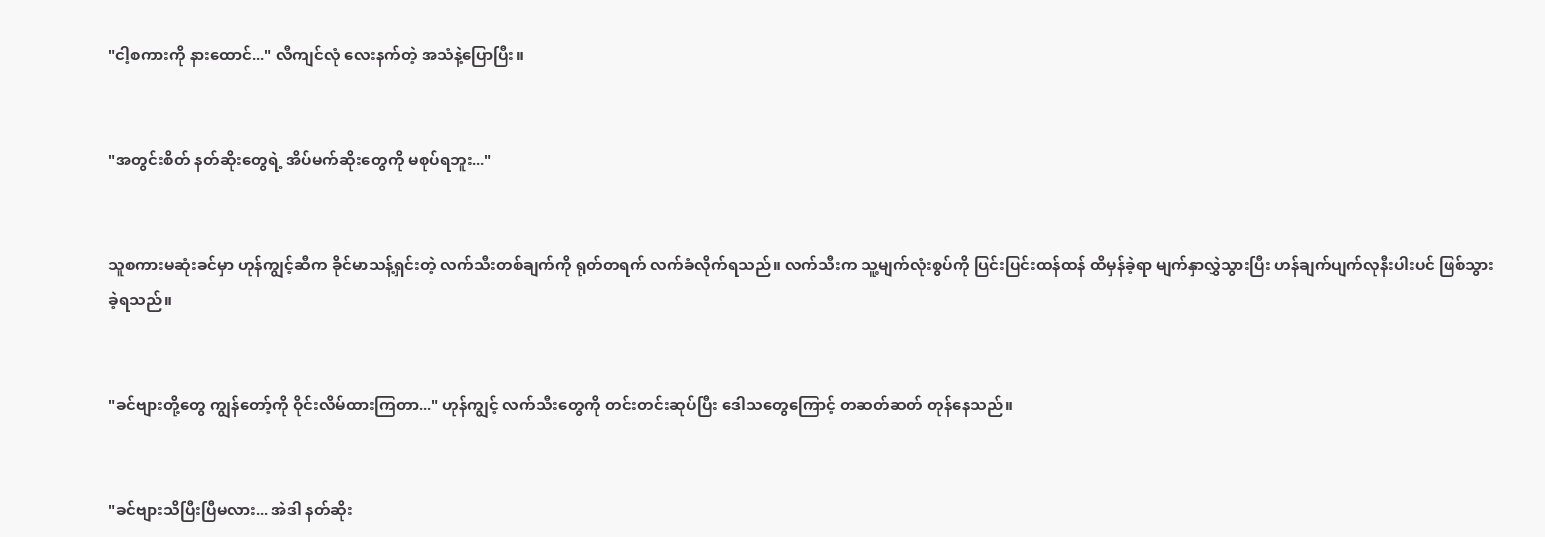"ငါ့စကားကို နားထောင်..." လီကျင်လုံ လေးနက်တဲ့ အသံနဲ့ပြောပြီး။


"အတွင်းစိတ် နတ်ဆိုးတွေရဲ့ အိပ်မက်ဆိုးတွေကို မစုပ်ရဘူး..."


သူစကားမဆုံးခင်မှာ ဟုန်ကျွင့်ဆီက ခိုင်မာသန့်ရှင်းတဲ့ လက်သီးတစ်ချက်ကို ရုတ်တရက် လက်ခံလိုက်ရသည်။ လက်သီးက သူ့မျက်လုံးစွပ်ကို ပြင်းပြင်းထန်ထန် ထိမှန်ခဲ့ရာ မျက်နှာလွှဲသွားပြီး ဟန်ချက်ပျက်လုနီးပါးပင် ဖြစ်သွားခဲ့ရသည်။


"ခင်ဗျားတို့တွေ ကျွန်တော့်ကို ဝိုင်းလိမ်ထားကြတာ..." ဟုန်ကျွင့် လက်သီးတွေကို တင်းတင်းဆုပ်ပြီး ဒေါသတွေကြောင့် တဆတ်ဆတ် တုန်နေသည်။


"ခင်ဗျားသိပြီးပြီမလား... အဲဒါ နတ်ဆိုး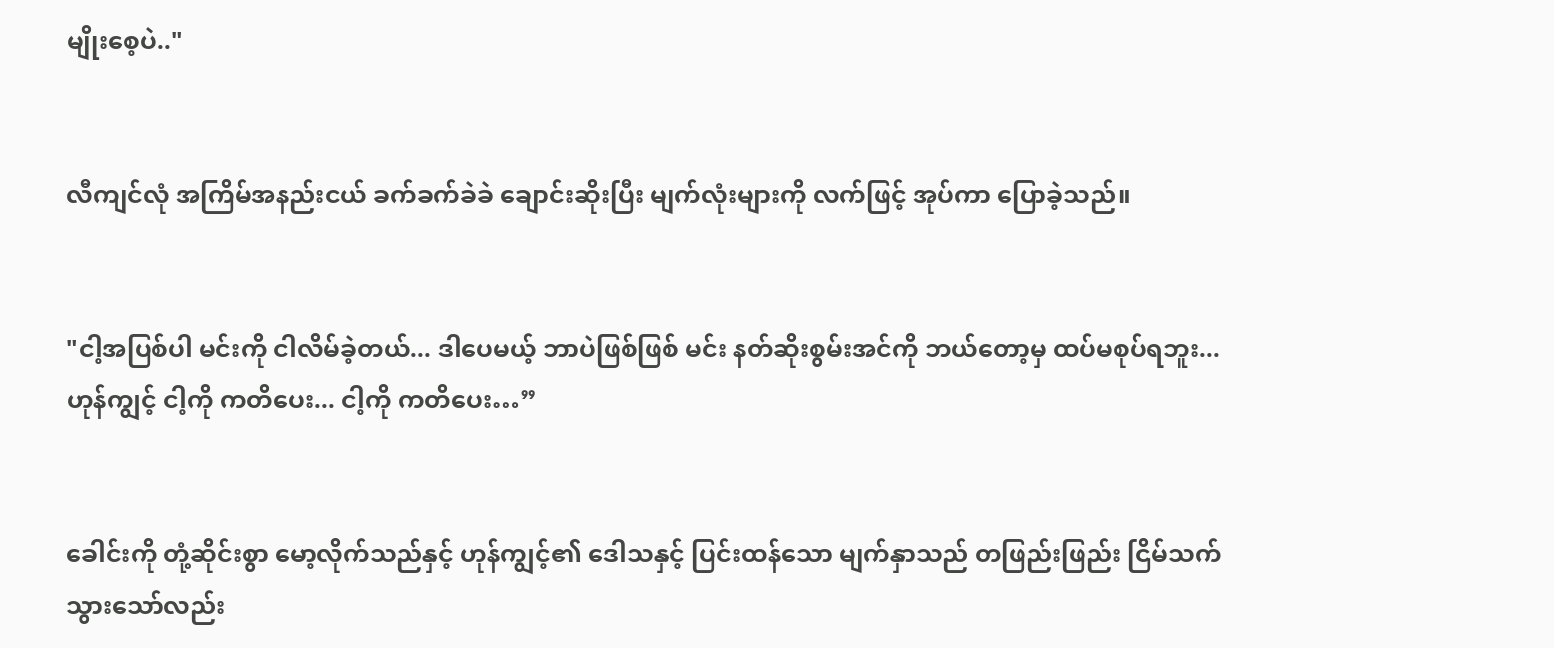မျိုးစေ့ပဲ.."


လီကျင်လုံ အကြိမ်အနည်းငယ် ခက်ခက်ခဲခဲ ချောင်းဆိုးပြီး မျက်လုံးများကို လက်ဖြင့် အုပ်ကာ ပြောခဲ့သည်။


"ငါ့အပြစ်ပါ မင်းကို ငါလိမ်ခဲ့တယ်... ဒါပေမယ့် ဘာပဲဖြစ်ဖြစ် မင်း နတ်ဆိုးစွမ်းအင်ကို ဘယ်တော့မှ ထပ်မစုပ်ရဘူး...ဟုန်ကျွင့် ငါ့ကို ကတိပေး... ငါ့ကို ကတိပေး…”


ခေါင်းကို တုံ့ဆိုင်းစွာ မော့လိုက်သည်နှင့် ဟုန်ကျွင့်၏ ဒေါသနှင့် ပြင်းထန်သော မျက်နှာသည် တဖြည်းဖြည်း ငြိမ်သက်သွားသော်လည်း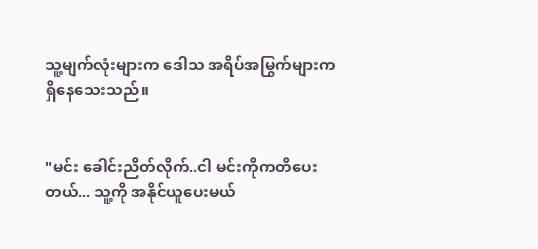သူ့မျက်လုံးများက ဒေါသ အရိပ်အမြွက်များက ရှိနေသေးသည်။


"မင်း ခေါင်းညိတ်လိုက်..ငါ မင်းကိုကတိပေးတယ်... သူ့ကို အနိုင်ယူပေးမယ်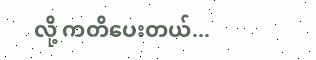လို့ ကတိပေးတယ်...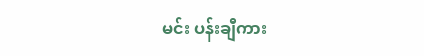မင်း ပန်းချီကား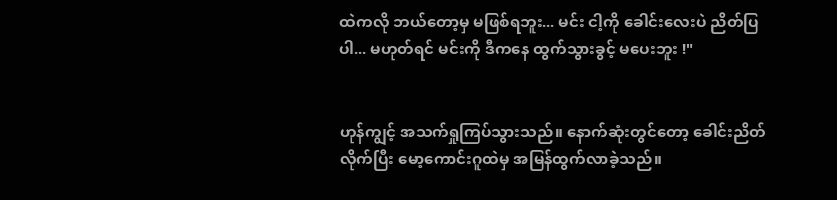ထဲကလို ဘယ်တော့မှ မဖြစ်ရဘူး... မင်း ငါ့ကို ခေါင်းလေးပဲ ညိတ်ပြပါ... မဟုတ်ရင် မင်းကို ဒီကနေ ထွက်သွားခွင့် မပေးဘူး !"


ဟုန်ကျွင့် အသက်ရှုကြပ်သွားသည်။ နောက်ဆုံးတွင်တော့ ခေါင်းညိတ်လိုက်ပြီး မော့ကောင်းဂူထဲမှ အမြန်ထွက်လာခဲ့သည်။